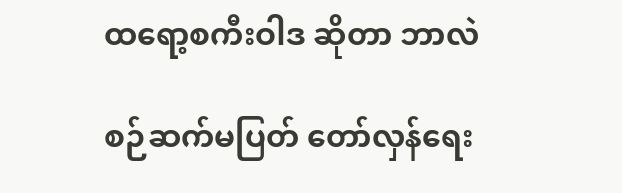ထရော့စကီးဝါဒ ဆိုတာ ဘာလဲ

စဉ်ဆက်မပြတ် တော်လှန်ရေး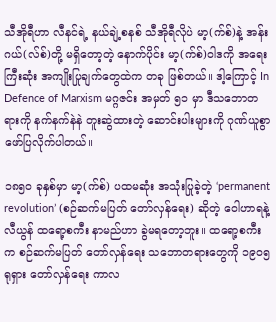သီအိုရီဟာ လီနင်ရဲ့ နယ်ချဲ့စနစ် သီအိုရီလိုပဲ မာ့(က်စ်)နဲ့ အန်းဂယ်(လ်စ်)တို့ မရှိတော့တဲ့ နောက်ပိုင်း မာ့(က်စ်)ဝါဒကို အရေးကြီးဆုံး အကျိုးပြုချက်တွေထဲက တခု ဖြစ်တယ်။ ဒါ့ကြောင့် In Defence of Marxism မဂ္ဂဇင်း အမှတ် ၅၁ မှာ ဒီသဘောတရားကို နက်နက်နဲနဲ တူးဆွဲထားတဲ့ ဆောင်းပါးများကို ဂုဏ်ယူစွာ ဖော်ပြလိုက်ပါတယ်။

၁၈၅၀ ခုနှစ်မှာ မာ့(က်စ်) ပထမဆုံး အသုံးပြုခဲ့တဲ့ ‘permanent revolution’ (စဉ်ဆက်မပြတ် တော်လှန်ရေး) ဆိုတဲ့ ဝေါဟာရနဲ့ လီယွန် ထရော့စကီး နာမည်ဟာ ခွဲမရတော့ဘူး။ ထရော့စကီးက စဉ်ဆက်မပြတ် တော်လှန်ရေး သဘောတရားတွေကို ၁၉၀၅ ရုရှား တော်လှန်ရေး ကာလ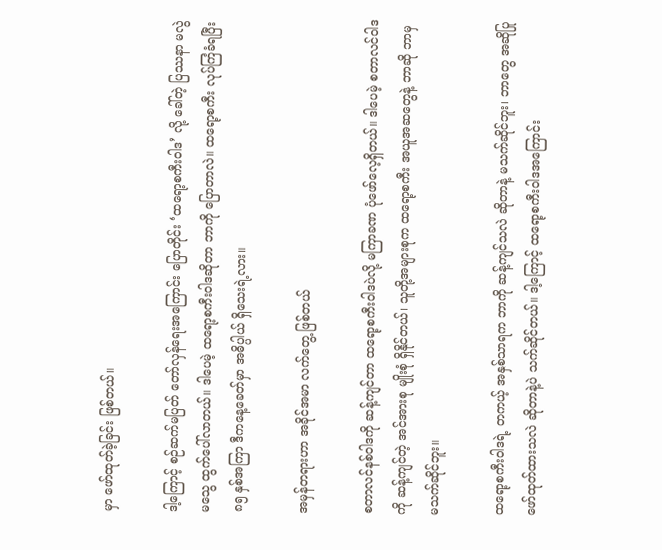မှာ ဖော်ထုတ်ခဲ့ခြင်း ဖြစ်တယ်။

ဒါ့ကြောင့် စဉ်ဆက်မပြတ် တော်လှန်ရေးအကြောင်း ပြောတိုင်း ‘ထရော့စကီးဝါဒ’ လို့ ခေါ်တဲ့ ပြဿနာ မလွဲမသွေ ထွက်ပေါ်လာတယ်။ ဒါပေမဲ့ ထရော့စကီးဝါဒဆိုတာ ဘာကို ပြောတာလဲ။ ထရော့စကီး လုပ်ကြံခံရပြီး ၈၅ နှစ်အကြာ ဒီကနေ့ခေတ်မှာ အဓိပ္ပါယ် ရှိသေးရဲ့လား။

အမှန်တရားဟာ အခိုင်အမာ လက်တွေ့ ဖြစ်တယ်

စတာလင်နစ်ဝါဒကို ဆန့်ကျင်တာ ထရော့စကီးဝါဒပဲလို့ မကြာခဏ ပုံဖော်လေ့ရှိတယ်။ ဒါပေမဲ့ စတာလင်ဝါဒကို ဆန့်ကျင်တဲ့ အင်အားစု မျိုးစုံ ရှိနိုင်တယ်၊ သူတို့အများစုက ထရော့စကီး အယူအဆတွေနဲ့ ဘာဆို ဘာမှ မသက်ဆိုင်ဘူး။

ထရော့စကီးဝါဒရဲ့ တကယ့် အနှစ်သာရက ဘာကို ဆန့်ကျင်သလဲ ဆိုတာနဲ့ မသက်ဆိုင်ဘူး၊ ဘာတွေ အဆိုပြု ဖော်ထုတ်ထားသလဲ ဆိုတာနဲ့ပဲ သက်ဆိုင်တယ်။ ဒါ့ကြောင့် ထရော့စကီးဝါဒအကြောင်း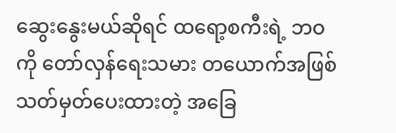ဆွေးနွေးမယ်ဆိုရင် ထရော့စကီးရဲ့ ဘဝကို တော်လှန်ရေးသမား တယောက်အဖြစ် သတ်မှတ်ပေးထားတဲ့ အခြေ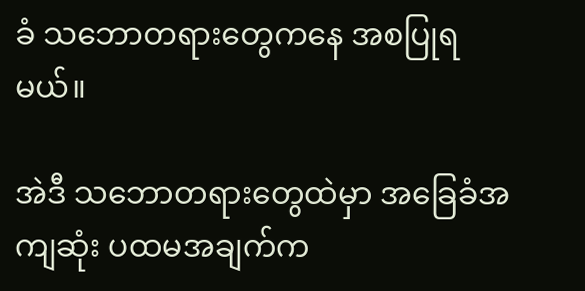ခံ သဘောတရားတွေကနေ အစပြုရမယ်။

အဲဒီ သဘောတရားတွေထဲမှာ အခြေခံအကျဆုံး ပထမအချက်က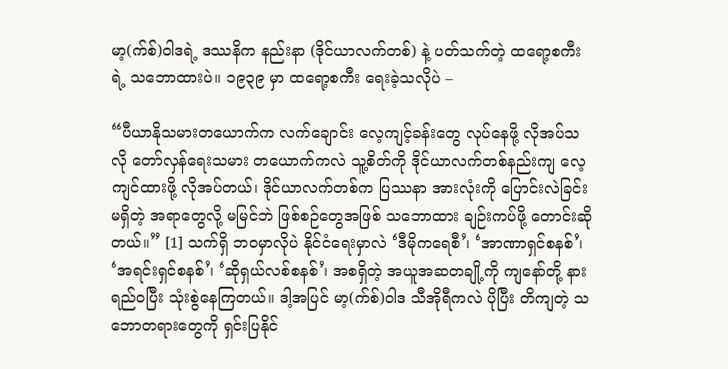မာ့(က်စ်)ဝါဒရဲ့ ဒဿနိက နည်းနာ (ဒိုင်ယာလက်တစ်) နဲ့ ပတ်သက်တဲ့ ထရော့စကီးရဲ့ သဘောထားပဲ။ ၁၉၃၉ မှာ ထရော့စကီး ရေးခဲ့သလိုပဲ –

“ပီယာနိုသမားတယောက်က လက်ချောင်း လေ့ကျင့်ခန်းတွေ လုပ်နေဖို့ လိုအပ်သလို တော်လှန်ရေးသမား တယောက်ကလဲ သူ့စိတ်ကို ဒိုင်ယာလက်တစ်နည်းကျ လေ့ကျင်ထားဖို့ လိုအပ်တယ်၊ ဒိုင်ယာလက်တစ်က ပြဿနာ အားလုံးကို ပြောင်းလဲခြင်း မရှိတဲ့ အရာတွေလို့ မမြင်ဘဲ ဖြစ်စဉ်တွေအဖြစ် သဘောထား ချဉ်းကပ်ဖို့ တောင်းဆိုတယ်။” [1] သက်ရှိ ဘဝမှာလိုပဲ နိုင်ငံရေးမှာလဲ ‘ဒီမိုကရေစီ’၊ ‘အာဏာရှင်စနစ်’၊ ‘အရင်းရှင်စနစ်’၊ ‘ဆိုရှယ်လစ်စနစ်’၊ အစရှိတဲ့ အယူအဆတချို့ကို ကျနော်တို့ နားရည်ဝပြီး သုံးစွဲနေကြတယ်။ ဒါ့အပြင် မာ့(က်စ်)ဝါဒ သီအိုရီကလဲ ပိုပြီး တိကျတဲ့ သဘောတရားတွေကို ရှင်းပြနိုင်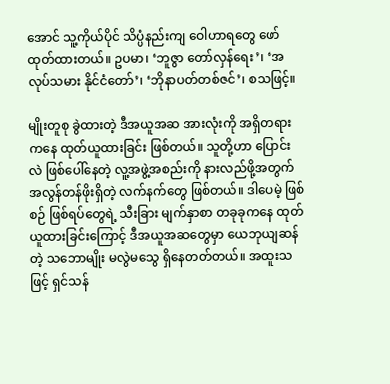အောင် သူ့ကိုယ်ပိုင် သိပ္ပံနည်းကျ ဝေါဟာရတွေ ဖော်ထုတ်ထားတယ်။ ဥပမာ၊ ‘ဘူဇွာ တော်လှန်ရေး’၊ ‘အလုပ်သမား နိုင်ငံတော်’၊ ‘ဘိုနာပတ်တစ်ဇင်’၊ စသဖြင့်။

မျိုးတူစု ခွဲထားတဲ့ ဒီအယူအဆ အားလုံးကို အရှိတရားကနေ ထုတ်ယူထားခြင်း ဖြစ်တယ်။ သူတို့ဟာ ပြောင်းလဲ ဖြစ်ပေါ်နေတဲ့ လူ့အဖွဲ့အစည်းကို နားလည်ဖို့အတွက် အလွန်တန်ဖိုးရှိတဲ့ လက်နက်တွေ ဖြစ်တယ်။ ဒါပေမဲ့ ဖြစ်စဉ် ဖြစ်ရပ်တွေရဲ့ သီးခြား မျက်နှာစာ တခုခုကနေ ထုတ်ယူထားခြင်းကြောင့် ဒီအယူအဆတွေမှာ ယေဘုယျဆန်တဲ့ သဘောမျိုး မလွဲမသွေ ရှိနေတတ်တယ်။ အထူးသဖြင့် ရှင်သန်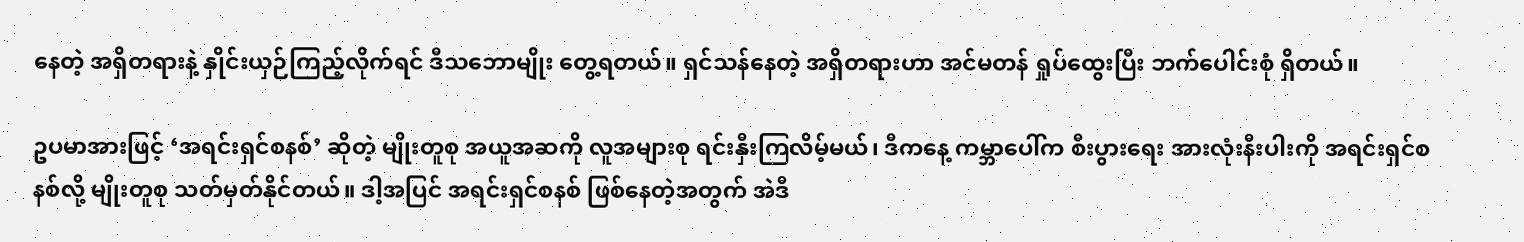နေတဲ့ အရှိတရားနဲ့ နှိုင်းယှဉ်ကြည့်လိုက်ရင် ဒီသဘောမျိုး တွေ့ရတယ်။ ရှင်သန်နေတဲ့ အရှိတရားဟာ အင်မတန် ရှုပ်ထွေးပြီး ဘက်ပေါင်းစုံ ရှိတယ်။

ဥပမာအားဖြင့် ‘အရင်းရှင်စနစ်’ ဆိုတဲ့ မျိုးတူစု အယူအဆကို လူအများစု ရင်းနှီးကြလိမ့်မယ်၊ ဒီကနေ့ ကမ္ဘာပေါ်က စီးပွားရေး အားလုံးနီးပါးကို အရင်းရှင်စနစ်လို့ မျိုးတူစု သတ်မှတ်နိုင်တယ်။ ဒါ့အပြင် အရင်းရှင်စနစ် ဖြစ်နေတဲ့အတွက် အဲဒီ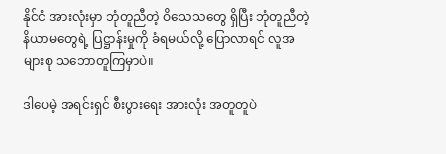နိုင်ငံ အားလုံးမှာ ဘုံတူညီတဲ့ ဝိသေသတွေ ရှိပြီး ဘုံတူညီတဲ့ နိယာမတွေရဲ့ ပြဋ္ဌာန်းမှုကို ခံရမယ်လို့ ပြောလာရင် လူအများစု သဘောတူကြမှာပဲ။

ဒါပေမဲ့ အရင်းရှင် စီးပွားရေး အားလုံး အတူတူပဲ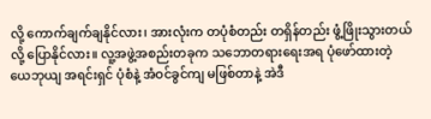လို့ ကောက်ချက်ချနိုင်လား၊ အားလုံးက တပုံစံတည်း တရှိန်တည်း ဖွံ့ဖြိုးသွားတယ်လို့ ပြောနိုင်လား။ လူ့အဖွဲ့အစည်းတခုက သဘောတရားရေးအရ ပုံဖော်ထားတဲ့ ယေဘုယျ အရင်းရှင် ပုံစံနဲ့ အံဝင်ခွင်ကျ မဖြစ်တာနဲ့ အဲဒီ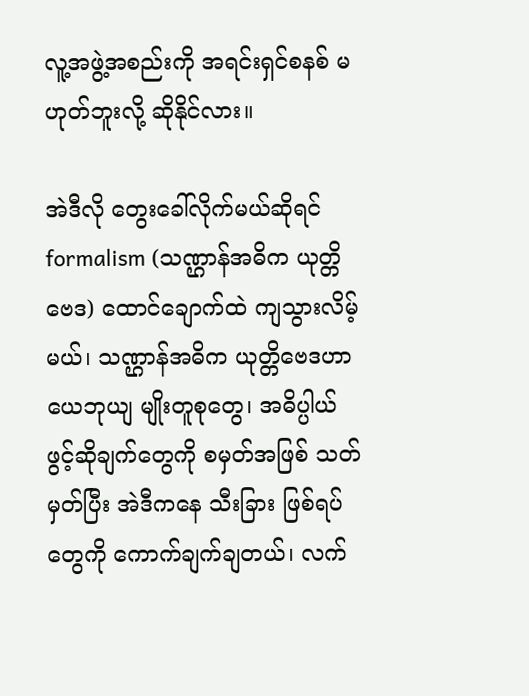လူ့အဖွဲ့အစည်းကို အရင်းရှင်စနစ် မဟုတ်ဘူးလို့ ဆိုနိုင်လား။

အဲဒီလို တွေးခေါ်လိုက်မယ်ဆိုရင် formalism (သဏ္ဌာန်အဓိက ယုတ္တိဗေဒ) ထောင်ချောက်ထဲ ကျသွားလိမ့်မယ်၊ သဏ္ဌာန်အဓိက ယုတ္တိဗေဒဟာ ယေဘုယျ မျိုးတူစုတွေ၊ အဓိပ္ပါယ် ဖွင့်ဆိုချက်တွေကို စမှတ်အဖြစ် သတ်မှတ်ပြီး အဲဒီကနေ သီးခြား ဖြစ်ရပ်တွေကို ကောက်ချက်ချတယ်၊ လက်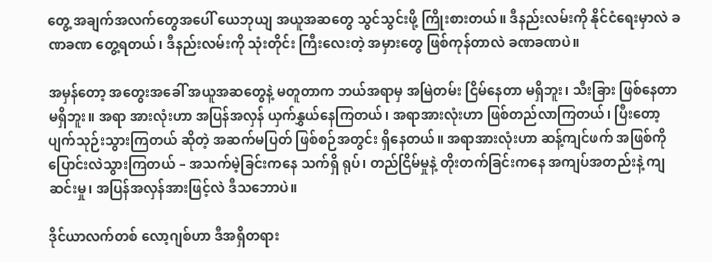တွေ့ အချက်အလက်တွေအပေါ် ယေဘုယျ အယူအဆတွေ သွင်သွင်းဖို့ ကြိုးစားတယ်။ ဒီနည်းလမ်းကို နိုင်ငံရေးမှာလဲ ခဏခဏ တွေ့ရတယ်၊ ဒီနည်းလမ်းကို သုံးတိုင်း ကြီးလေးတဲ့ အမှားတွေ ဖြစ်ကုန်တာလဲ ခဏခဏပဲ။

အမှန်တော့ အတွေးအခေါ် အယူအဆတွေနဲ့ မတူတာက ဘယ်အရာမှ အမြဲတမ်း ငြိမ်နေတာ မရှိဘူး၊ သီးခြား ဖြစ်နေတာ မရှိဘူး။ အရာ အားလုံးဟာ အပြန်အလှန် ယှက်နွှယ်နေကြတယ်၊ အရာအားလုံးဟာ ဖြစ်တည်လာကြတယ်၊ ပြီးတော့ ပျက်သုဉ်းသွားကြတယ် ဆိုတဲ့ အဆက်မပြတ် ဖြစ်စဉ်အတွင်း ရှိနေတယ်။ အရာအားလုံးဟာ ဆန့်ကျင်ဖက် အဖြစ်ကို ပြောင်းလဲသွားကြတယ် – အသက်မဲ့ခြင်းကနေ သက်ရှိ ရုပ်၊ တည်ငြိမ်မှုနဲ့ တိုးတက်ခြင်းကနေ အကျပ်အတည်းနဲ့ ကျဆင်းမှု၊ အပြန်အလှန်အားဖြင့်လဲ ဒီသဘောပဲ။

ဒိုင်ယာလက်တစ် လော့ဂျစ်ဟာ ဒီအရှိတရား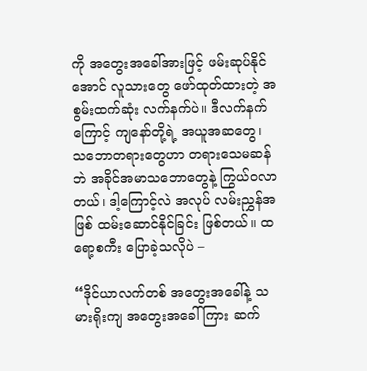ကို အတွေးအခေါ်အားဖြင့် ဖမ်းဆုပ်နိုင်အောင် လူသားတွေ ဖော်ထုတ်ထားတဲ့ အစွမ်းထက်ဆုံး လက်နက်ပဲ။ ဒီလက်နက်ကြောင့် ကျနော်တို့ရဲ့ အယူအဆတွေ၊ သဘောတရားတွေဟာ တရားသေမဆန်ဘဲ အခိုင်အမာသဘောတွေနဲ့ ကြွယ်ဝလာတယ်၊ ဒါ့ကြောင့်လဲ အလုပ် လမ်းညွှန်အဖြစ် ထမ်းဆောင်နိုင်ခြင်း ဖြစ်တယ်။ ထရော့စကီး ပြောခဲ့သလိုပဲ –

“ဒိုင်ယာလက်တစ် အတွေးအခေါ်နဲ့ သမားရိုးကျ အတွေးအခေါ်ကြား ဆက်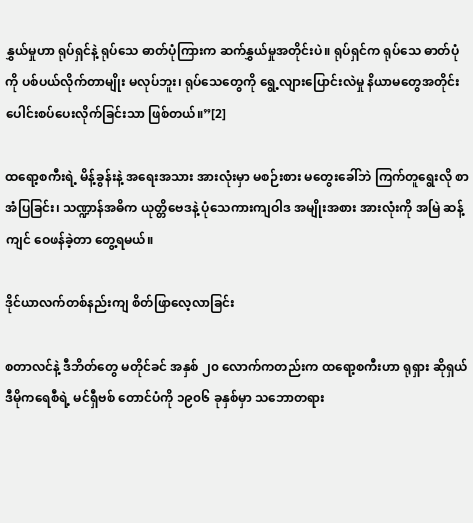နွှယ်မှုဟာ ရုပ်ရှင်နဲ့ ရုပ်သေ ဓာတ်ပုံကြားက ဆက်နွှယ်မှုအတိုင်းပဲ။ ရုပ်ရှင်က ရုပ်သေ ဓာတ်ပုံကို ပစ်ပယ်လိုက်တာမျိုး မလုပ်ဘူး၊ ရုပ်သေတွေကို ရွေ့လျားပြောင်းလဲမှု နိယာမတွေအတိုင်း ပေါင်းစပ်ပေးလိုက်ခြင်းသာ ဖြစ်တယ်။”[2]

ထရော့စကီးရဲ့ မိန့်ခွန်းနဲ့ အရေးအသား အားလုံးမှာ မစဉ်းစား မတွေးခေါ်ဘဲ ကြက်တူရွေးလို စာအံပြခြင်း၊ သဏ္ဍာန်အဓိက ယုတ္တိဗေဒနဲ့ ပုံသေကားကျဝါဒ အမျိုးအစား အားလုံးကို အမြဲ ဆန့်ကျင် ဝေဖန်ခဲ့တာ တွေ့ရမယ်။

ဒိုင်ယာလက်တစ်နည်းကျ စိတ်ဖြာလေ့လာခြင်း

စတာလင်နဲ့ ဒီဘိတ်တွေ မတိုင်ခင် အနှစ် ၂၀ လောက်ကတည်းက ထရော့စကီးဟာ ရုရှား ဆိုရှယ်ဒီမိုကရေစီရဲ့ မင်ရှီဗစ် တောင်ပံကို ၁၉၀၆ ခုနှစ်မှာ သဘောတရား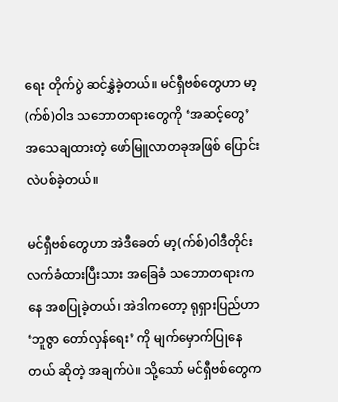ရေး တိုက်ပွဲ ဆင်နွှဲခဲ့တယ်။ မင်ရှီဗစ်တွေဟာ မာ့(က်စ်)ဝါဒ သဘောတရားတွေကို ‘အဆင့်တွေ’ အသေချထားတဲ့ ဖော်မြူလာတခုအဖြစ် ပြောင်းလဲပစ်ခဲ့တယ်။

မင်ရှီဗစ်တွေဟာ အဲဒီခေတ် မာ့(က်စ်)ဝါဒီတိုင်း လက်ခံထားပြီးသား အခြေခံ သဘောတရားကနေ အစပြုခဲ့တယ်၊ အဲဒါကတော့ ရုရှားပြည်ဟာ ‘ဘူဇွာ တော်လှန်ရေး’ ကို မျက်မှောက်ပြုနေတယ် ဆိုတဲ့ အချက်ပဲ။ သို့သော် မင်ရှီဗစ်တွေက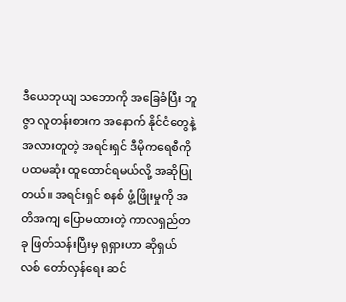ဒီယေဘုယျ သဘောကို အခြေခံပြီး ဘူဇွာ လူတန်းစားက အနောက် နိုင်ငံတွေနဲ့ အလားတူတဲ့ အရင်းရှင် ဒီမိုကရေစီကို ပထမဆုံး ထူထောင်ရမယ်လို့ အဆိုပြုတယ်။ အရင်းရှင် စနစ် ဖွံ့ဖြိုးမှုကို အတိအကျ ပြောမထားတဲ့ ကာလရှည်တခု ဖြတ်သန်းပြီးမှ ရုရှားဟာ ဆိုရှယ်လစ် တော်လှန်ရေး ဆင်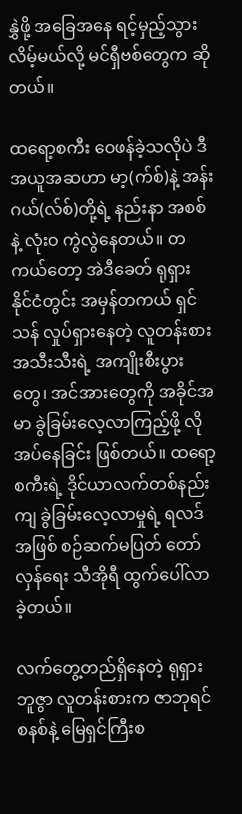နွှဲဖို့ အခြေအနေ ရင့်မှည့်သွားလိမ့်မယ်လို့ မင်ရှီဗစ်တွေက ဆိုတယ်။

ထရော့စကီး ဝေဖန်ခဲ့သလိုပဲ ဒီအယူအဆဟာ မာ့(က်စ်)နဲ့ အန်းဂယ်(လ်စ်)တို့ရဲ့ နည်းနာ အစစ်နဲ့ လုံးဝ ကွဲလွဲနေတယ်။ တကယ်တော့ အဲဒီခေတ် ရုရှား နိုင်ငံတွင်း အမှန်တကယ် ရှင်သန် လှုပ်ရှားနေတဲ့ လူတန်းစား အသီးသီးရဲ့ အကျိုးစီးပွားတွေ၊ အင်အားတွေကို အခိုင်အမာ ခွဲခြမ်းလေ့လာကြည့်ဖို့ လိုအပ်နေခြင်း ဖြစ်တယ်။ ထရော့စကီးရဲ့ ဒိုင်ယာလက်တစ်နည်းကျ ခွဲခြမ်းလေ့လာမှုရဲ့ ရလဒ်အဖြစ် စဉ်ဆက်မပြတ် တော်လှန်ရေး သီအိုရီ ထွက်ပေါ်လာခဲ့တယ်။

လက်တွေ့တည်ရှိနေတဲ့ ရုရှား ဘူဇွာ လူတန်းစားက ဇာဘုရင်စနစ်နဲ့ မြေရှင်ကြီးစ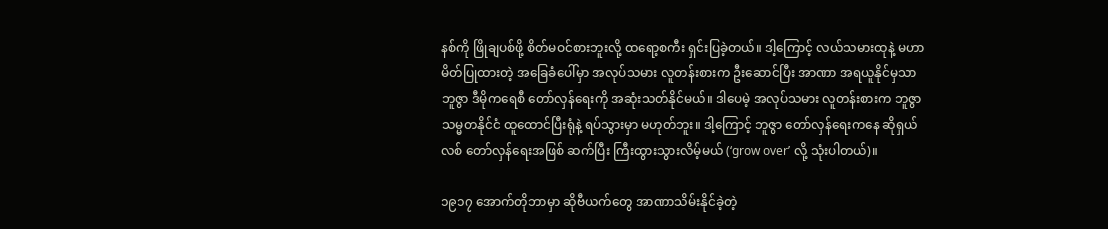နစ်ကို ဖြိုချပစ်ဖို့ စိတ်မဝင်စားဘူးလို့ ထရော့စကီး ရှင်းပြခဲ့တယ်။ ဒါ့ကြောင့် လယ်သမားထုနဲ့ မဟာမိတ်ပြုထားတဲ့ အခြေခံပေါ်မှာ အလုပ်သမား လူတန်းစားက ဦးဆောင်ပြီး အာဏာ အရယူနိုင်မှသာ ဘူဇွာ ဒီမိုကရေစီ တော်လှန်ရေးကို အဆုံးသတ်နိုင်မယ်။ ဒါပေမဲ့ အလုပ်သမား လူတန်းစားက ဘူဇွာ သမ္မတနိုင်ငံ ထူထောင်ပြီးရုံနဲ့ ရပ်သွားမှာ မဟုတ်ဘူး။ ဒါ့ကြောင့် ဘူဇွာ တော်လှန်ရေးကနေ ဆိုရှယ်လစ် တော်လှန်ရေးအဖြစ် ဆက်ပြီး ကြီးထွားသွားလိမ့်မယ် (‘grow over’ လို့ သုံးပါတယ်)။

၁၉၁၇ အောက်တိုဘာမှာ ဆိုဗီယက်တွေ အာဏာသိမ်းနိုင်ခဲ့တဲ့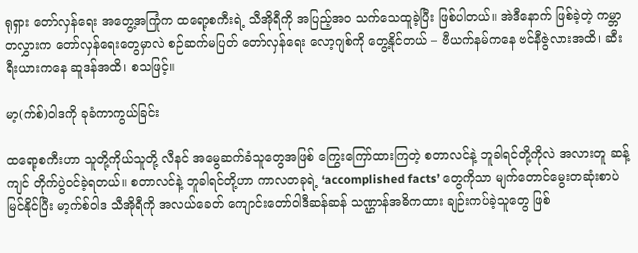ရုရှား တော်လှန်ရေး အတွေ့အကြုံက ထရော့စကီးရဲ့ သီအိုရီကို အပြည့်အဝ သက်သေထူခဲ့ပြီး ဖြစ်ပါတယ်။ အဲဒီနောက် ဖြစ်ခဲ့တဲ့ ကမ္ဘာတလွှားက တော်လှန်ရေးတွေမှာလဲ စဉ်ဆက်မပြတ် တော်လှန်ရေး လော့ဂျစ်ကို တွေ့နိုင်တယ် – ဗီယက်နမ်ကနေ ဗင်နီဇွဲလားအထိ၊ ဆီးရီးယားကနေ ဆူဒန်အထိ၊ စသဖြင့်။

မာ့(က်စ်)ဝါဒကို ခုခံကာကွယ်ခြင်း

ထရော့စကီးဟာ သူတို့ကိုယ်သူတို့ လီနင် အမွေဆက်ခံသူတွေအဖြစ် ကြွေးကြော်ထားကြတဲ့ စတာလင်နဲ့ ဘူခါရင်တို့ကိုလဲ အလားတူ ဆန့်ကျင် တိုက်ပွဲဝင်ခဲ့ရတယ်။ စတာလင်နဲ့ ဘူခါရင်တို့ဟာ ကာလတခုရဲ့ ‘accomplished facts’ တွေကိုသာ မျက်တောင်မွေးတဆုံးစာပဲ မြင်နိုင်ပြီး မာ့က်စ်ဝါဒ သီအိုရီကို အလယ်ခေတ် ကျောင်းတော်ဝါဒီဆန်ဆန် သဏ္ဌာန်အဓိကထား ချဉ်းကပ်ခဲ့သူတွေ ဖြစ်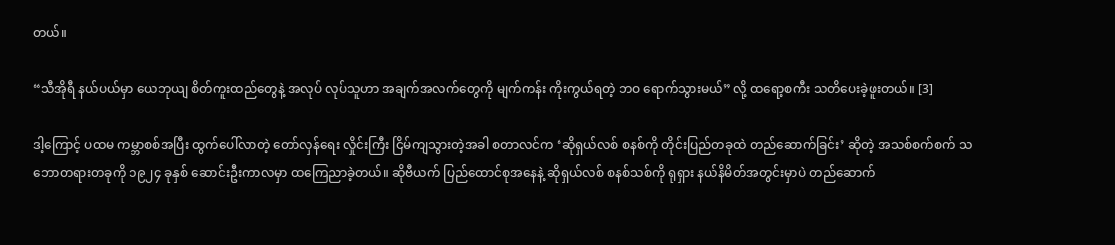တယ်။

“သီအိုရီ နယ်ပယ်မှာ ယေဘုယျ စိတ်ကူးထည်တွေနဲ့ အလုပ် လုပ်သူဟာ အချက်အလက်တွေကို မျက်ကန်း ကိုးကွယ်ရတဲ့ ဘဝ ရောက်သွားမယ်” လို့ ထရော့စကီး သတိပေးခဲ့ဖူးတယ်။ [3]

ဒါ့ကြောင့် ပထမ ကမ္ဘာစစ်အပြီး ထွက်ပေါ်လာတဲ့ တော်လှန်ရေး လှိုင်းကြီး ငြိမ်ကျသွားတဲ့အခါ စတာလင်က ‘ဆိုရှယ်လစ် စနစ်ကို တိုင်းပြည်တခုထဲ တည်ဆောက်ခြင်း’ ဆိုတဲ့ အသစ်စက်စက် သဘောတရားတခုကို ၁၉၂၄ ခုနှစ် ဆောင်းဦးကာလမှာ ထကြေညာခဲ့တယ်။ ဆိုဗီယက် ပြည်ထောင်စုအနေနဲ့ ဆိုရှယ်လစ် စနစ်သစ်ကို ရုရှား နယ်နိမိတ်အတွင်းမှာပဲ တည်ဆောက်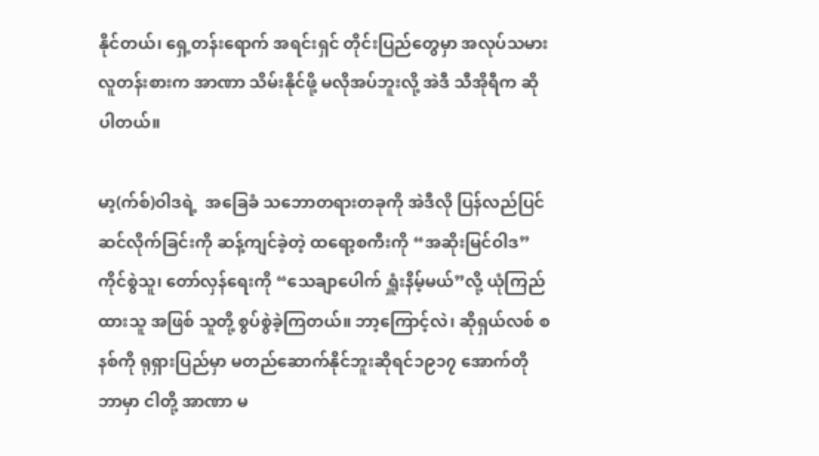နိုင်တယ်၊ ရှေ့တန်းရောက် အရင်းရှင် တိုင်းပြည်တွေမှာ အလုပ်သမား လူတန်းစားက အာဏာ သိမ်းနိုင်ဖို့ မလိုအပ်ဘူးလို့ အဲဒီ သီအိုရီက ဆိုပါတယ်။

မာ့(က်စ်)ဝါဒရဲ့  အခြေခံ သဘောတရားတခုကို အဲဒီလို ပြန်လည်ပြင်ဆင်လိုက်ခြင်းကို ဆန့်ကျင်ခဲ့တဲ့ ထရော့စကီးကို “အဆိုးမြင်ဝါဒ” ကိုင်စွဲသူ၊ တော်လှန်ရေးကို “သေချာပေါက် ရှူံးနိမ့်မယ်”လို့ ယုံကြည်ထားသူ အဖြစ် သူတို့ စွပ်စွဲခဲ့ကြတယ်။ ဘာ့ကြောင့်လဲ၊ ဆိုရှယ်လစ် စနစ်ကို ရုရှားပြည်မှာ မတည်ဆောက်နိုင်ဘူးဆိုရင်၁၉၁၇ အောက်တိုဘာမှာ ငါတို့ အာဏာ မ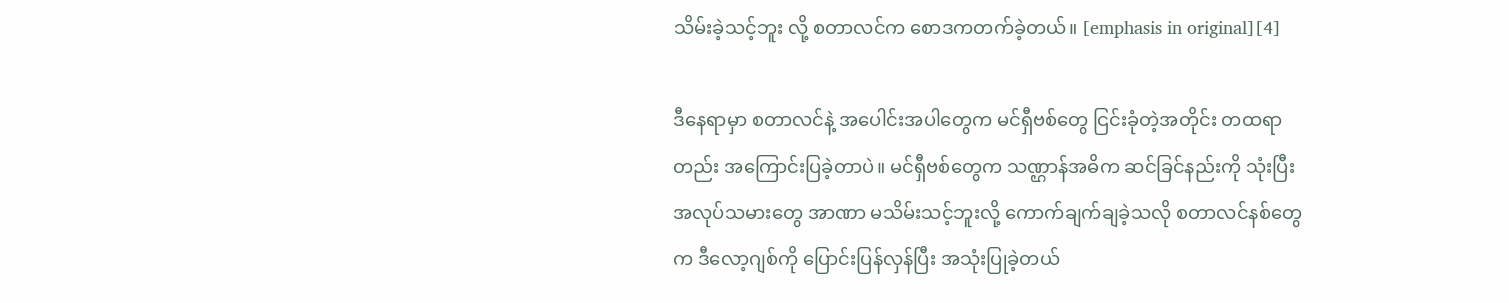သိမ်းခဲ့သင့်ဘူး လို့ စတာလင်က စောဒကတက်ခဲ့တယ်။ [emphasis in original][4]

ဒီနေရာမှာ စတာလင်နဲ့ အပေါင်းအပါတွေက မင်ရှီဗစ်တွေ ငြင်းခုံတဲ့အတိုင်း တထရာတည်း အကြောင်းပြခဲ့တာပဲ။ မင်ရှီဗစ်တွေက သဏ္ဌာန်အဓိက ဆင်ခြင်နည်းကို သုံးပြီး အလုပ်သမားတွေ အာဏာ မသိမ်းသင့်ဘူးလို့ ကောက်ချက်ချခဲ့သလို စတာလင်နစ်တွေက ဒီလော့ဂျစ်ကို ပြောင်းပြန်လှန်ပြီး အသုံးပြုခဲ့တယ်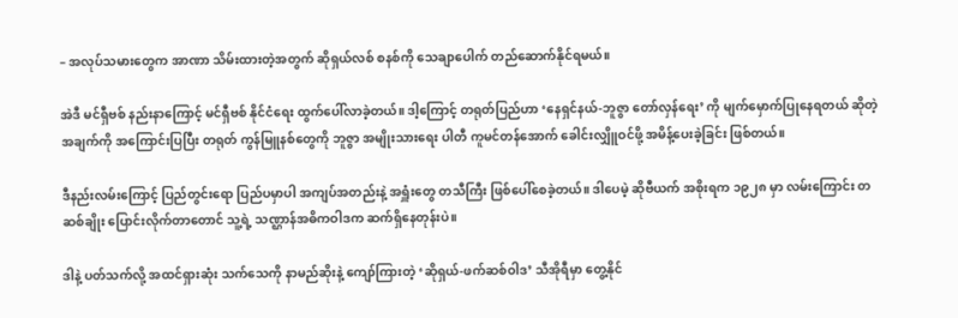– အလုပ်သမားတွေက အာဏာ သိမ်းထားတဲ့အတွက် ဆိုရှယ်လစ် စနစ်ကို သေချာပေါက် တည်ဆောက်နိုင်ရမယ်။

အဲဒီ မင်ရှီဗစ် နည်းနာကြောင့် မင်ရှီဗစ် နိုင်ငံရေး ထွက်ပေါ်လာခဲ့တယ်။ ဒါ့ကြောင့် တရုတ်ပြည်ဟာ ‘နေရှင်နယ်-ဘူဇွာ တော်လှန်ရေး’ ကို မျက်မှောက်ပြုနေရတယ် ဆိုတဲ့ အချက်ကို အကြောင်းပြပြီး တရုတ် ကွန်မြူနစ်တွေကို ဘူဇွာ အမျိုးသားရေး ပါတီ ကူမင်တန်အောက် ခေါင်းလျှိူဝင်ဖို့ အမိန့်ပေးခဲ့ခြင်း ဖြစ်တယ်။

ဒီနည်းလမ်းကြောင့် ပြည်တွင်းရော ပြည်ပမှာပါ အကျပ်အတည်းနဲ့ အရှူံးတွေ တသီကြီး ဖြစ်ပေါ်စေခဲ့တယ်။ ဒါပေမဲ့ ဆိုဗီယက် အစိုးရက ၁၉၂၈ မှာ လမ်းကြောင်း တဆစ်ချိုး ပြောင်းလိုက်တာတောင် သူ့ရဲ့ သဏ္ဌာန်အဓိကဝါဒက ဆက်ရှိနေတုန်းပဲ။

ဒါနဲ့ ပတ်သက်လို့ အထင်ရှားဆုံး သက်သေကို နာမည်ဆိုးနဲ့ ကျော်ကြားတဲ့ ‘ဆိုရှယ်-ဖက်ဆစ်ဝါဒ’ သီအိုရီမှာ တွေ့နိုင်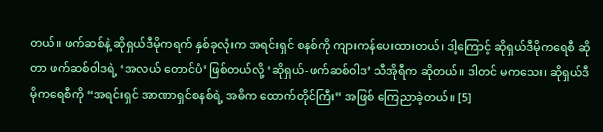တယ်။ ဖက်ဆစ်နဲ့ ဆိုရှယ်ဒီမိုကရက် နှစ်ခုလုံးက အရင်းရှင် စနစ်ကို ကျားကန်ပေးထားတယ်၊ ဒါ့ကြောင့် ဆိုရှယ်ဒီမိုကရေစီ ဆိုတာ ဖက်ဆစ်ဝါဒရဲ့ ‘အလယ် တောင်ပံ’ ဖြစ်တယ်လို့ ‘ဆိုရှယ်-ဖက်ဆစ်ဝါဒ’ သီအိုရီက ဆိုတယ်။ ဒါတင် မကသေး၊ ဆိုရှယ်ဒီမိုကရေစီကို “အရင်းရှင် အာဏာရှင်စနစ်ရဲ့ အဓိက ထောက်တိုင်ကြီး” အဖြစ် ကြေညာခဲ့တယ်။ [5]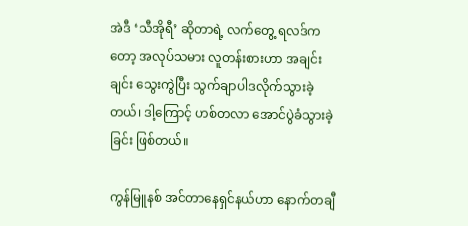အဲဒီ ‘သီအိုရီ’ ဆိုတာရဲ့ လက်တွေ့ ရလဒ်ကတော့ အလုပ်သမား လူတန်းစားဟာ အချင်းချင်း သွေးကွဲပြီး သွက်ချာပါဒလိုက်သွားခဲ့တယ်၊ ဒါ့ကြောင့် ဟစ်တလာ အောင်ပွဲခံသွားခဲ့ခြင်း ဖြစ်တယ်။

ကွန်မြူနစ် အင်တာနေရှင်နယ်ဟာ နောက်တချီ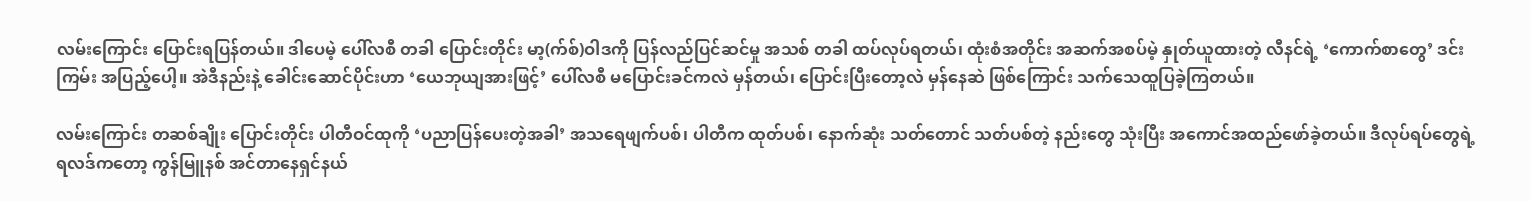လမ်းကြောင်း ပြောင်းရပြန်တယ်။ ဒါပေမဲ့ ပေါ်လစီ တခါ ပြောင်းတိုင်း မာ့(က်စ်)ဝါဒကို ပြန်လည်ပြင်ဆင်မှု အသစ် တခါ ထပ်လုပ်ရတယ်၊ ထုံးစံအတိုင်း အဆက်အစပ်မဲ့ နှုတ်ယူထားတဲ့ လီနင်ရဲ့ ‘ကောက်စာတွေ’ ဒင်းကြမ်း အပြည့်ပေါ့။ အဲဒီနည်းနဲ့ ခေါင်းဆောင်ပိုင်းဟာ ‘ယေဘုယျအားဖြင့်’ ပေါ်လစီ မပြောင်းခင်ကလဲ မှန်တယ်၊ ပြောင်းပြီးတော့လဲ မှန်နေဆဲ ဖြစ်ကြောင်း သက်သေထူပြခဲ့ကြတယ်။

လမ်းကြောင်း တဆစ်ချိုး ပြောင်းတိုင်း ပါတီဝင်ထုကို ‘ပညာပြန်ပေးတဲ့အခါ’ အသရေဖျက်ပစ်၊ ပါတီက ထုတ်ပစ်၊ နောက်ဆုံး သတ်တောင် သတ်ပစ်တဲ့ နည်းတွေ သုံးပြီး အကောင်အထည်ဖော်ခဲ့တယ်။ ဒီလုပ်ရပ်တွေရဲ့ ရလဒ်ကတော့ ကွန်မြူနစ် အင်တာနေရှင်နယ်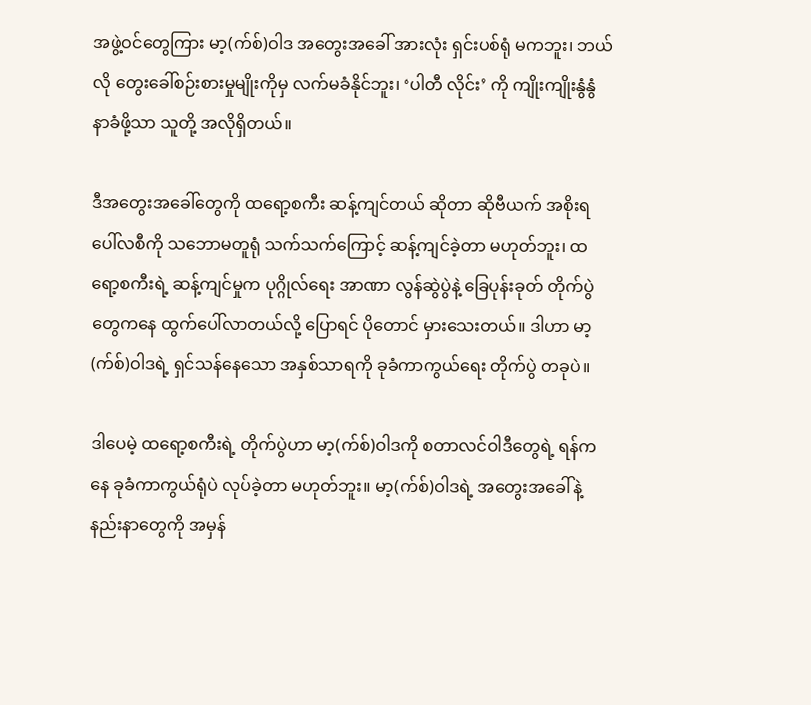အဖွဲ့ဝင်တွေကြား မာ့(က်စ်)ဝါဒ အတွေးအခေါ် အားလုံး ရှင်းပစ်ရုံ မကဘူး၊ ဘယ်လို တွေးခေါ်စဉ်းစားမှုမျိုးကိုမှ လက်မခံနိုင်ဘူး၊ ‘ပါတီ လိုင်း’ ကို ကျိုးကျိုးနွံနွံ နာခံဖို့သာ သူတို့ အလိုရှိတယ်။

ဒီအတွေးအခေါ်တွေကို ထရော့စကီး ဆန့်ကျင်တယ် ဆိုတာ ဆိုဗီယက် အစိုးရ ပေါ်လစီကို သဘောမတူရုံ သက်သက်ကြောင့် ဆန့်ကျင်ခဲ့တာ မဟုတ်ဘူး၊ ထရော့စကီးရဲ့ ဆန့်ကျင်မှုက ပုဂ္ဂိုလ်ရေး အာဏာ လွန်ဆွဲပွဲနဲ့ ခြေပုန်းခုတ် တိုက်ပွဲတွေကနေ ထွက်ပေါ်လာတယ်လို့ ပြောရင် ပိုတောင် မှားသေးတယ်။ ဒါဟာ မာ့(က်စ်)ဝါဒရဲ့ ရှင်သန်နေသော အနှစ်သာရကို ခုခံကာကွယ်ရေး တိုက်ပွဲ တခုပဲ။

ဒါပေမဲ့ ထရော့စကီးရဲ့ တိုက်ပွဲဟာ မာ့(က်စ်)ဝါဒကို စတာလင်ဝါဒီတွေရဲ့ ရန်ကနေ ခုခံကာကွယ်ရုံပဲ လုပ်ခဲ့တာ မဟုတ်ဘူး။ မာ့(က်စ်)ဝါဒရဲ့ အတွေးအခေါ်နဲ့ နည်းနာတွေကို အမှန်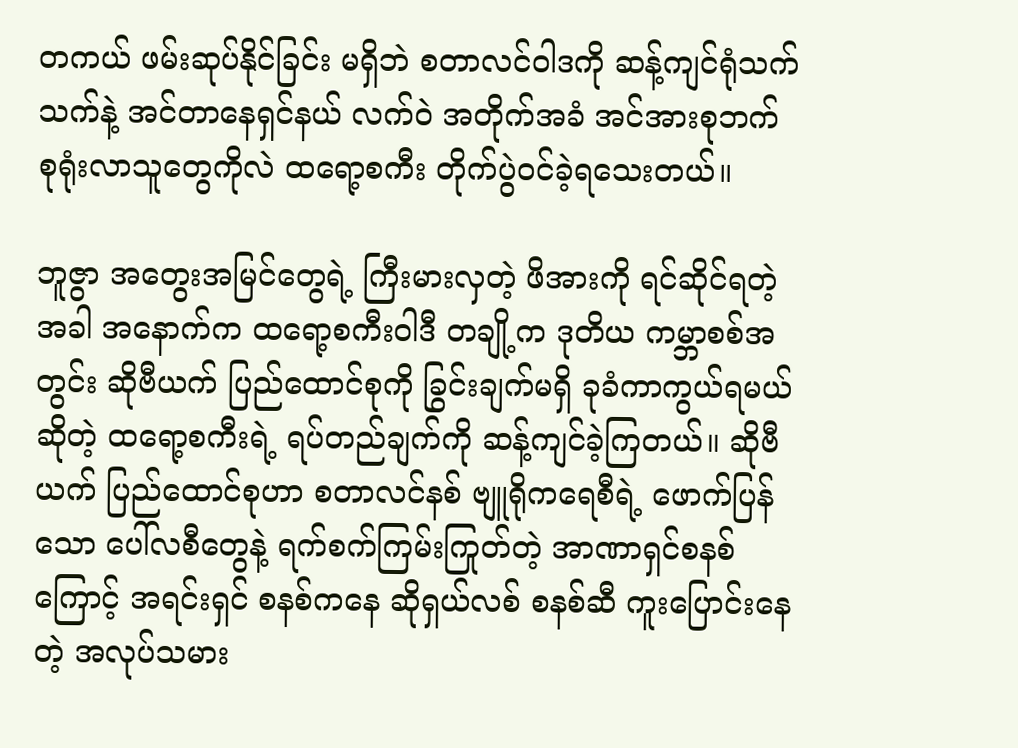တကယ် ဖမ်းဆုပ်နိုင်ခြင်း မရှိဘဲ စတာလင်ဝါဒကို ဆန့်ကျင်ရုံသက်သက်နဲ့ အင်တာနေရှင်နယ် လက်ဝဲ အတိုက်အခံ အင်အားစုဘက် စုရုံးလာသူတွေကိုလဲ ထရော့စကီး တိုက်ပွဲဝင်ခဲ့ရသေးတယ်။

ဘူဇွာ အတွေးအမြင်တွေရဲ့ ကြီးမားလှတဲ့ ဖိအားကို ရင်ဆိုင်ရတဲ့အခါ အနောက်က ထရော့စကီးဝါဒီ တချို့က ဒုတိယ ကမ္ဘာစစ်အတွင်း ဆိုဗီယက် ပြည်ထောင်စုကို ခြွင်းချက်မရှိ ခုခံကာကွယ်ရမယ် ဆိုတဲ့ ထရော့စကီးရဲ့ ရပ်တည်ချက်ကို ဆန့်ကျင်ခဲ့ကြတယ်။ ဆိုဗီယက် ပြည်ထောင်စုဟာ စတာလင်နစ် ဗျူရိုကရေစီရဲ့ ဖောက်ပြန်သော ပေါ်လစီတွေနဲ့ ရက်စက်ကြမ်းကြုတ်တဲ့ အာဏာရှင်စနစ်ကြောင့် အရင်းရှင် စနစ်ကနေ ဆိုရှယ်လစ် စနစ်ဆီ ကူးပြောင်းနေတဲ့ အလုပ်သမား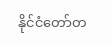နိုင်ငံတော်တ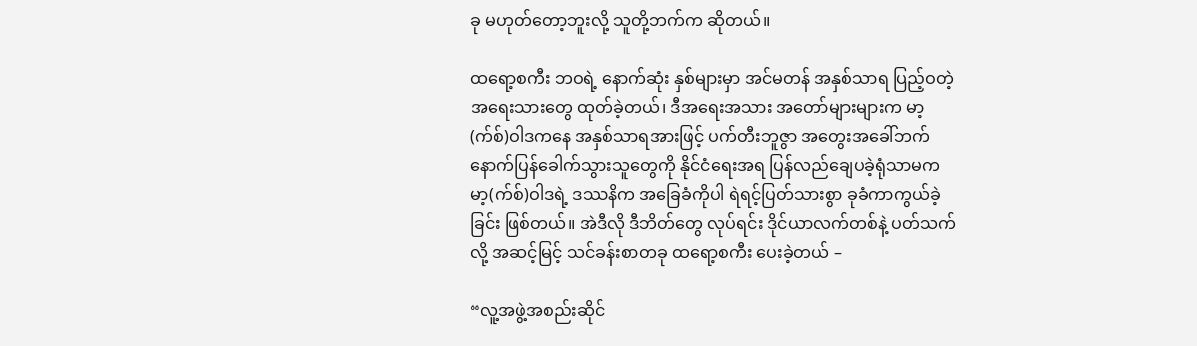ခု မဟုတ်တော့ဘူးလို့ သူတို့ဘက်က ဆိုတယ်။

ထရော့စကီး ဘဝရဲ့ နောက်ဆုံး နှစ်များမှာ အင်မတန် အနှစ်သာရ ပြည့်ဝတဲ့ အရေးသားတွေ ထုတ်ခဲ့တယ်၊ ဒီအရေးအသား အတော်များများက မာ့(က်စ်)ဝါဒကနေ အနှစ်သာရအားဖြင့် ပက်တီးဘူဇွာ အတွေးအခေါ်ဘက် နောက်ပြန်ခေါက်သွားသူတွေကို နိုင်ငံရေးအရ ပြန်လည်ချေပခဲ့ရုံသာမက မာ့(က်စ်)ဝါဒရဲ့ ဒဿနိက အခြေခံကိုပါ ရဲရင့်ပြတ်သားစွာ ခုခံကာကွယ်ခဲ့ခြင်း ဖြစ်တယ်။ အဲဒီလို ဒီဘိတ်တွေ လုပ်ရင်း ဒိုင်ယာလက်တစ်နဲ့ ပတ်သက်လို့ အဆင့်မြင့် သင်ခန်းစာတခု ထရော့စကီး ပေးခဲ့တယ် –

“လူ့အဖွဲ့အစည်းဆိုင်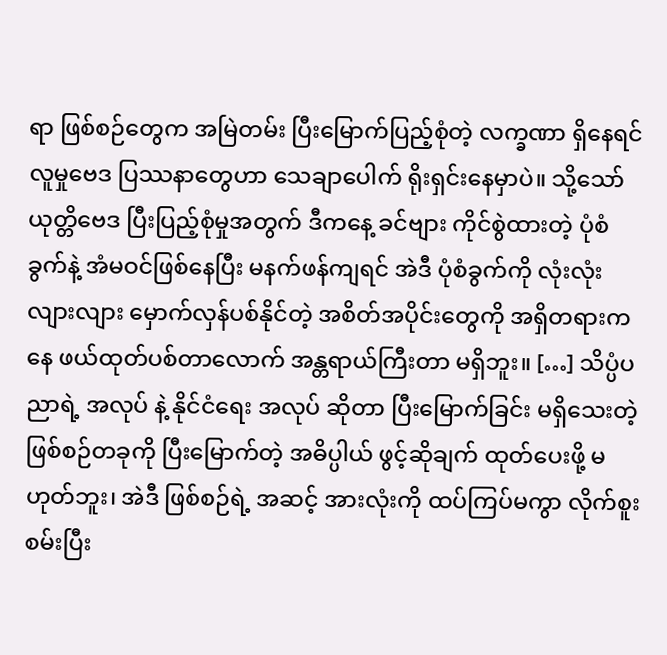ရာ ဖြစ်စဉ်တွေက အမြဲတမ်း ပြီးမြောက်ပြည့်စုံတဲ့ လက္ခဏာ ရှိနေရင် လူမှုဗေဒ ပြဿနာတွေဟာ သေချာပေါက် ရိုးရှင်းနေမှာပဲ။ သို့သော် ယုတ္တိဗေဒ ပြီးပြည့်စုံမှုအတွက် ဒီကနေ့ ခင်ဗျား ကိုင်စွဲထားတဲ့ ပုံစံခွက်နဲ့ အံမဝင်ဖြစ်နေပြီး မနက်ဖန်ကျရင် အဲဒီ ပုံစံခွက်ကို လုံးလုံးလျားလျား မှောက်လှန်ပစ်နိုင်တဲ့ အစိတ်အပိုင်းတွေကို အရှိတရားကနေ ဖယ်ထုတ်ပစ်တာလောက် အန္တရာယ်ကြီးတာ မရှိဘူး။ […] သိပ္ပံပညာရဲ့ အလုပ် နဲ့ နိုင်ငံရေး အလုပ် ဆိုတာ ပြီးမြောက်ခြင်း မရှိသေးတဲ့ ဖြစ်စဉ်တခုကို ပြီးမြောက်တဲ့ အဓိပ္ပါယ် ဖွင့်ဆိုချက် ထုတ်ပေးဖို့ မဟုတ်ဘူး၊ အဲဒီ ဖြစ်စဉ်ရဲ့ အဆင့် အားလုံးကို ထပ်ကြပ်မကွာ လိုက်စူးစမ်းပြီး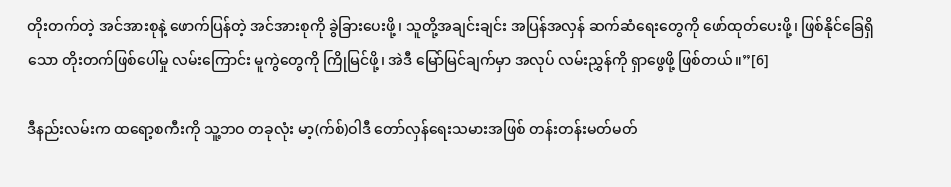တိုးတက်တဲ့ အင်အားစုနဲ့ ဖောက်ပြန်တဲ့ အင်အားစုကို ခွဲခြားပေးဖို့၊ သူတို့အချင်းချင်း အပြန်အလှန် ဆက်ဆံရေးတွေကို ဖော်ထုတ်ပေးဖို့၊ ဖြစ်နိုင်ခြေရှိသော တိုးတက်ဖြစ်ပေါ်မှု လမ်းကြောင်း မူကွဲတွေကို ကြိုမြင်ဖို့၊ အဲဒီ မြော်မြင်ချက်မှာ အလုပ် လမ်းညွှန်ကို ရှာဖွေဖို့ ဖြစ်တယ်။”[6]

ဒီနည်းလမ်းက ထရော့စကီးကို သူ့ဘဝ တခုလုံး မာ့(က်စ်)ဝါဒီ တော်လှန်ရေးသမားအဖြစ် တန်းတန်းမတ်မတ်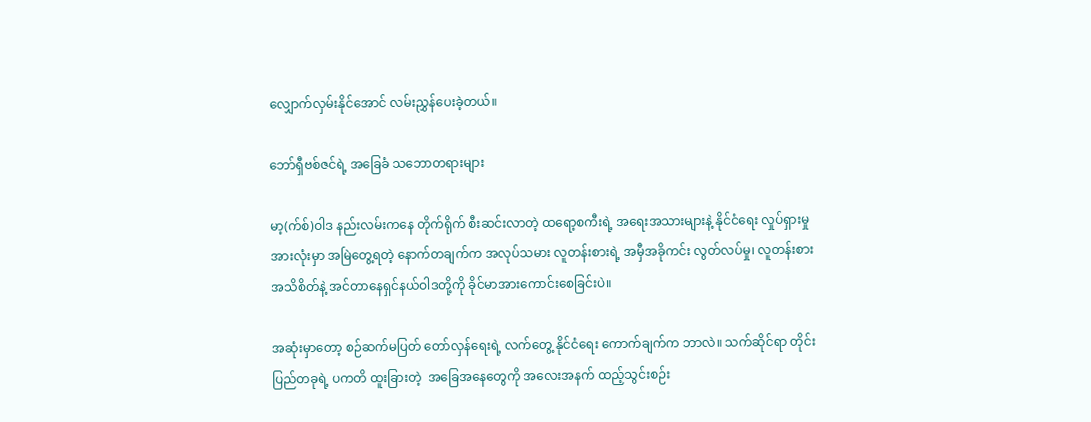လျှောက်လှမ်းနိုင်အောင် လမ်းညွှန်ပေးခဲ့တယ်။

ဘော်ရှီဗစ်ဇင်ရဲ့ အခြေခံ သဘောတရားများ

မာ့(က်စ်)ဝါဒ နည်းလမ်းကနေ တိုက်ရိုက် စီးဆင်းလာတဲ့ ထရော့စကီးရဲ့ အရေးအသားများနဲ့ နိုင်ငံရေး လှုပ်ရှားမှု အားလုံးမှာ အမြဲတွေ့ရတဲ့ နောက်တချက်က အလုပ်သမား လူတန်းစားရဲ့ အမှီအခိုကင်း လွတ်လပ်မှု၊ လူတန်းစား အသိစိတ်နဲ့ အင်တာနေရှင်နယ်ဝါဒတို့ကို ခိုင်မာအားကောင်းစေခြင်းပဲ။

အဆုံးမှာတော့ စဉ်ဆက်မပြတ် တော်လှန်ရေးရဲ့ လက်တွေ့ နိုင်ငံရေး ကောက်ချက်က ဘာလဲ။ သက်ဆိုင်ရာ တိုင်းပြည်တခုရဲ့ ပကတိ ထူးခြားတဲ့  အခြေအနေတွေကို အလေးအနက် ထည့်သွင်းစဉ်း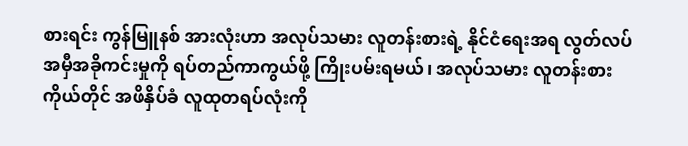စားရင်း ကွန်မြူနစ် အားလုံးဟာ အလုပ်သမား လူတန်းစားရဲ့ နိုင်ငံရေးအရ လွတ်လပ် အမှီအခိုကင်းမှုကို ရပ်တည်ကာကွယ်ဖို့ ကြိုးပမ်းရမယ်၊ အလုပ်သမား လူတန်းစားကိုယ်တိုင် အဖိနှိပ်ခံ လူထုတရပ်လုံးကို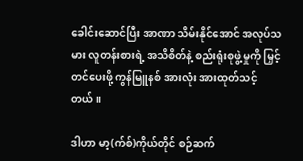ခေါင်းဆောင်ပြီး အာဏာ သိမ်းနိုင်အောင် အလုပ်သမား လူတန်းစားရဲ့ အသိစိတ်နဲ့ စည်းရုံးစုဖွဲ့မှုကို မြှင့်တင်ပေးဖို့ ကွန်မြူနစ် အားလုံး အားထုတ်သင့်တယ်။

ဒါဟာ မာ့(က်စ်)ကိုယ်တိုင် စဉ်ဆက်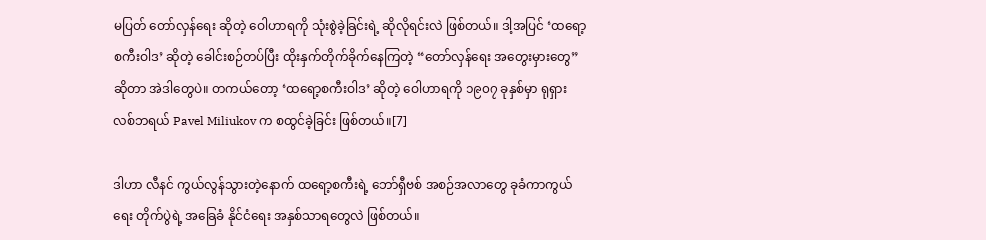မပြတ် တော်လှန်ရေး ဆိုတဲ့ ဝေါဟာရကို သုံးစွဲခဲ့ခြင်းရဲ့ ဆိုလိုရင်းလဲ ဖြစ်တယ်။ ဒါ့အပြင် ‘ထရော့စကီးဝါဒ’ ဆိုတဲ့ ခေါင်းစဉ်တပ်ပြီး ထိုးနှက်တိုက်ခိုက်နေကြတဲ့ “တော်လှန်ရေး အတွေးမှားတွေ” ဆိုတာ အဲဒါတွေပဲ။ တကယ်တော့ ‘ထရော့စကီးဝါဒ’ ဆိုတဲ့ ဝေါဟာရကို ၁၉၀၇ ခုနှစ်မှာ ရုရှား လစ်ဘရယ် Pavel Miliukov က စထွင်ခဲ့ခြင်း ဖြစ်တယ်။[7]

ဒါဟာ လီနင် ကွယ်လွန်သွားတဲ့နောက် ထရော့စကီးရဲ့ ဘော်ရှီဗစ် အစဉ်အလာတွေ ခုခံကာကွယ်ရေး တိုက်ပွဲရဲ့ အခြေခံ နိုင်ငံရေး အနှစ်သာရတွေလဲ ဖြစ်တယ်။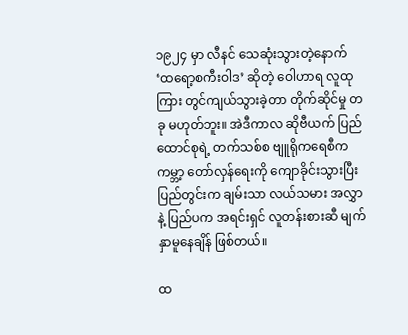၁၉၂၄ မှာ လီနင် သေဆုံးသွားတဲ့နောက် ‘ထရော့စကီးဝါဒ’ ဆိုတဲ့ ဝေါဟာရ လူထုကြား တွင်ကျယ်သွားခဲ့တာ တိုက်ဆိုင်မှု တခု မဟုတ်ဘူး။ အဲဒီကာလ ဆိုဗီယက် ပြည်ထောင်စုရဲ့ တက်သစ်စ ဗျူရိုကရေစီက ကမ္ဘာ့ တော်လှန်ရေးကို ကျောခိုင်းသွားပြီး ပြည်တွင်းက ချမ်းသာ လယ်သမား အလွှာနဲ့ ပြည်ပက အရင်းရှင် လူတန်းစားဆီ မျက်နှာမူနေချိန် ဖြစ်တယ်။

ထ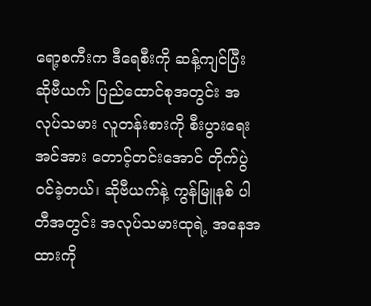ရော့စကီးက ဒီရေစီးကို ဆန့်ကျင်ပြီး ဆိုဗီယက် ပြည်ထောင်စုအတွင်း အလုပ်သမား လူတန်းစားကို စီးပွားရေး အင်အား တောင့်တင်းအောင် တိုက်ပွဲဝင်ခဲ့တယ်၊ ဆိုဗီယက်နဲ့ ကွန်မြူနစ် ပါတီအတွင်း အလုပ်သမားထုရဲ့ အနေအထားကို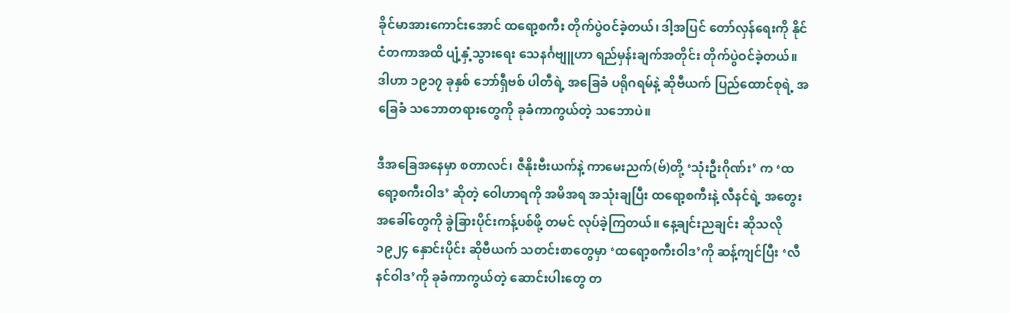ခိုင်မာအားကောင်းအောင် ထရော့စကီး တိုက်ပွဲဝင်ခဲ့တယ်၊ ဒါ့အပြင် တော်လှန်ရေးကို နိုင်ငံတကာအထိ ပျံ့နှံ့သွားရေး သေနင်္ဂဗျူဟာ ရည်မှန်းချက်အတိုင်း တိုက်ပွဲဝင်ခဲ့တယ်။ ဒါဟာ ၁၉၁၇ ခုနှစ် ဘော်ရှီဗစ် ပါတီရဲ့ အခြေခံ ပရိုဂရမ်နဲ့ ဆိုဗီယက် ပြည်ထောင်စုရဲ့ အခြေခံ သဘောတရားတွေကို ခုခံကာကွယ်တဲ့ သဘောပဲ။

ဒီအခြေအနေမှာ စတာလင်၊ ဇီနိုးဗီးယက်နဲ့ ကာမေးညက်(ဗ်)တို့ ‘သုံးဦးဂိုဏ်း’ က ‘ထရော့စကီးဝါဒ’ ဆိုတဲ့ ဝေါဟာရကို အမိအရ အသုံးချပြီး ထရော့စကီးနဲ့ လီနင်ရဲ့ အတွေးအခေါ်တွေကို ခွဲခြားပိုင်းကန့်ပစ်ဖို့ တမင် လုပ်ခဲ့ကြတယ်။ နေ့ချင်းညချင်း ဆိုသလို ၁၉၂၄ နှောင်းပိုင်း ဆိုဗီယက် သတင်းစာတွေမှာ ‘ထရော့စကီးဝါဒ’ကို ဆန့်ကျင်ပြီး ‘လီနင်ဝါဒ’ကို ခုခံကာကွယ်တဲ့ ဆောင်းပါးတွေ တ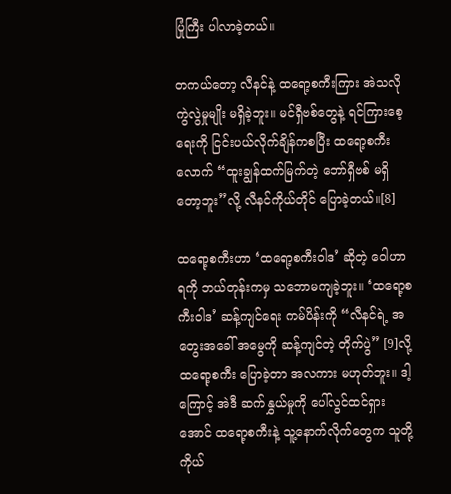ပြုံကြီး ပါလာခဲ့တယ်။

တကယ်တော့ လီနင်နဲ့ ထရော့စကီးကြား အဲသလို ကွဲလွဲမှုမျိုး မရှိခဲ့ဘူး။ မင်ရှီဗစ်တွေနဲ့ ရင်ကြားစေ့ရေးကို ငြင်းပယ်လိုက်ချိန်ကစပြီး ထရော့စကီးလောက် “ထူးချွန်ထက်မြက်တဲ့ ဘော်ရှီဗစ် မရှိတော့ဘူး”လို့ လီနင်ကိုယ်တိုင် ပြောခဲ့တယ်။[8]

ထရော့စကီးဟာ ‘ထရော့စကီးဝါဒ’ ဆိုတဲ့ ဝေါဟာရကို ဘယ်တုန်းကမှ သဘောမကျခဲ့ဘူး။ ‘ထရော့စကီးဝါဒ’ ဆန့်ကျင်ရေး ကမ်ပိန်းကို “လီနင်ရဲ့ အတွေးအခေါ် အမွေကို ဆန့်ကျင်တဲ့ တိုက်ပွဲ” [9]လို့ ထရော့စကီး ပြောခဲ့တာ အလကား မဟုတ်ဘူး။ ဒါ့ကြောင့် အဲဒီ ဆက်နွှယ်မှုကို ပေါ်လွင်ထင်ရှားအောင် ထရော့စကီးနဲ့ သူ့နောက်လိုက်တွေက သူတို့ကိုယ်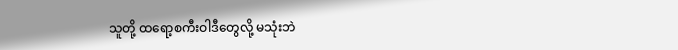သူတို့ ထရော့စကီးဝါဒီတွေလို့ မသုံးဘဲ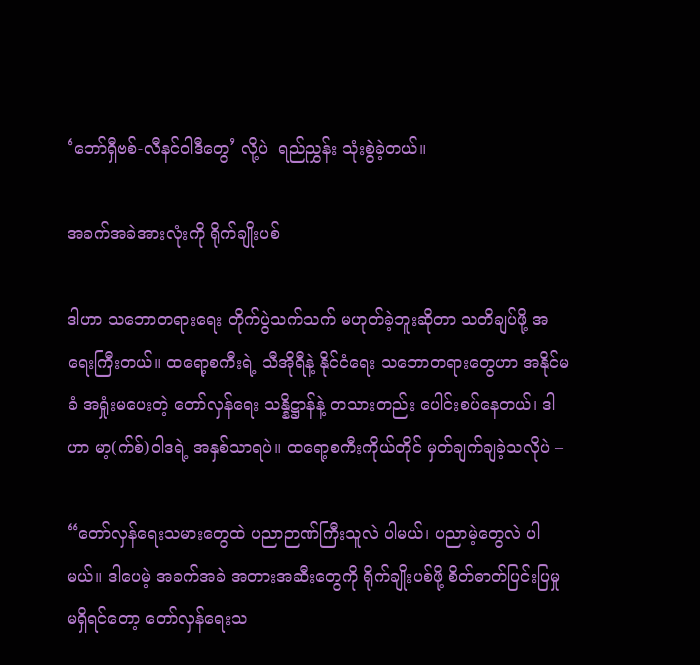‘ဘော်ရှီဗစ်-လီနင်ဝါဒီတွေ’ လို့ပဲ  ရည်ညွှန်း သုံးစွဲခဲ့တယ်။

အခက်အခဲအားလုံးကို ရိုက်ချိုးပစ်

ဒါဟာ သဘောတရားရေး တိုက်ပွဲသက်သက် မဟုတ်ခဲ့ဘူးဆိုတာ သတိချပ်ဖို့ အရေးကြီးတယ်။ ထရော့စကီးရဲ့ သီအိုရီနဲ့ နိုင်ငံရေး သဘောတရားတွေဟာ အနိုင်မခံ အရှုံးမပေးတဲ့ တော်လှန်ရေး သန္နိဋ္ဌာန်နဲ့ တသားတည်း ပေါင်းစပ်နေတယ်၊ ဒါဟာ မာ့(က်စ်)ဝါဒရဲ့ အနှစ်သာရပဲ။ ထရော့စကီးကိုယ်တိုင် မှတ်ချက်ချခဲ့သလိုပဲ –

“တော်လှန်ရေးသမားတွေထဲ ပညာဉာဏ်ကြီးသူလဲ ပါမယ်၊ ပညာမဲ့တွေလဲ ပါမယ်။ ဒါပေမဲ့ အခက်အခဲ အတားအဆီးတွေကို ရိုက်ချိုးပစ်ဖို့ စိတ်ဓာတ်ပြင်းပြမှု မရှိရင်တော့ တော်လှန်ရေးသ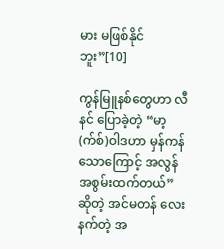မား မဖြစ်နိုင်ဘူး”[10]

ကွန်မြူနစ်တွေဟာ လီနင် ပြောခဲ့တဲ့ “မာ့(က်စ်)ဝါဒဟာ မှန်ကန်သောကြောင့် အလွန် အစွမ်းထက်တယ်” ဆိုတဲ့ အင်မတန် လေးနက်တဲ့ အ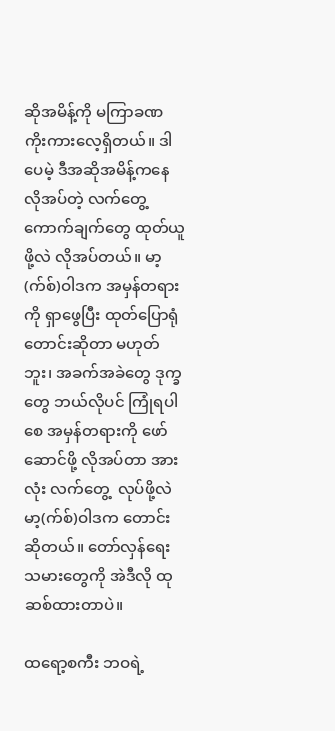ဆိုအမိန့်ကို မကြာခဏ ကိုးကားလေ့ရှိတယ်။ ဒါပေမဲ့ ဒီအဆိုအမိန့်ကနေ လိုအပ်တဲ့ လက်တွေ့ ကောက်ချက်တွေ ထုတ်ယူဖို့လဲ လိုအပ်တယ်။ မာ့(က်စ်)ဝါဒက အမှန်တရားကို ရှာဖွေပြီး ထုတ်ပြောရုံ တောင်းဆိုတာ မဟုတ်ဘူး၊ အခက်အခဲတွေ ဒုက္ခတွေ ဘယ်လိုပင် ကြုံရပါစေ အမှန်တရားကို ဖော်ဆောင်ဖို့ လိုအပ်တာ အားလုံး လက်တွေ့  လုပ်ဖို့လဲ မာ့(က်စ်)ဝါဒက တောင်းဆိုတယ်။ တော်လှန်ရေးသမားတွေကို အဲဒီလို ထုဆစ်ထားတာပဲ။

ထရော့စကီး ဘဝရဲ့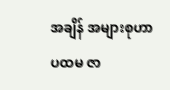အချိန် အများစုဟာ ပထမ ဇာ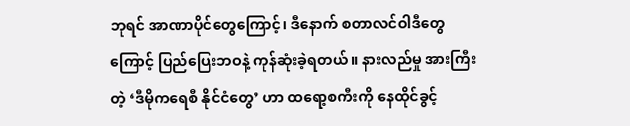ဘုရင် အာဏာပိုင်တွေကြောင့်၊ ဒီနောက် စတာလင်ဝါဒီတွေကြောင့် ပြည်ပြေးဘဝနဲ့ ကုန်ဆုံးခဲ့ရတယ်။ နားလည်မှု အားကြီးတဲ့ ‘ဒီမိုကရေစီ နိုင်ငံတွေ’ ဟာ ထရော့စကီးကို နေထိုင်ခွင့်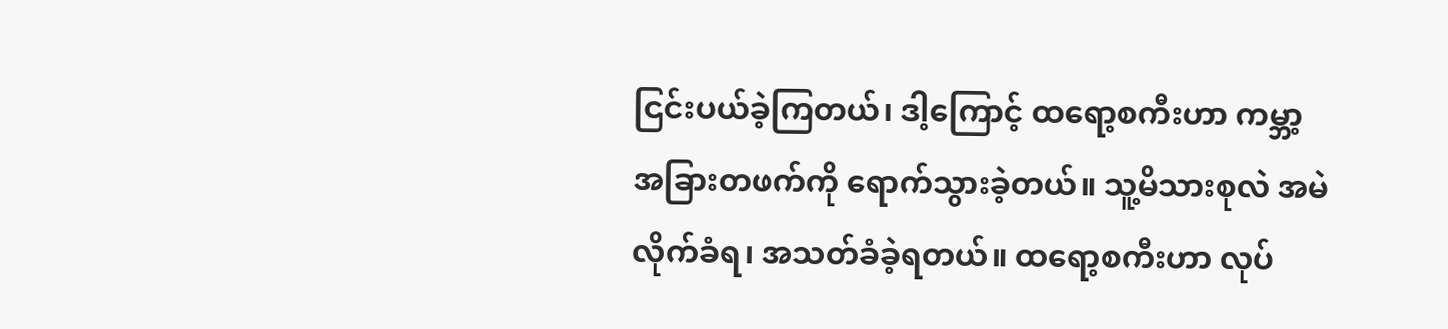ငြင်းပယ်ခဲ့ကြတယ်၊ ဒါ့ကြောင့် ထရော့စကီးဟာ ကမ္ဘာ့ အခြားတဖက်ကို ရောက်သွားခဲ့တယ်။ သူ့မိသားစုလဲ အမဲလိုက်ခံရ၊ အသတ်ခံခဲ့ရတယ်။ ထရော့စကီးဟာ လုပ်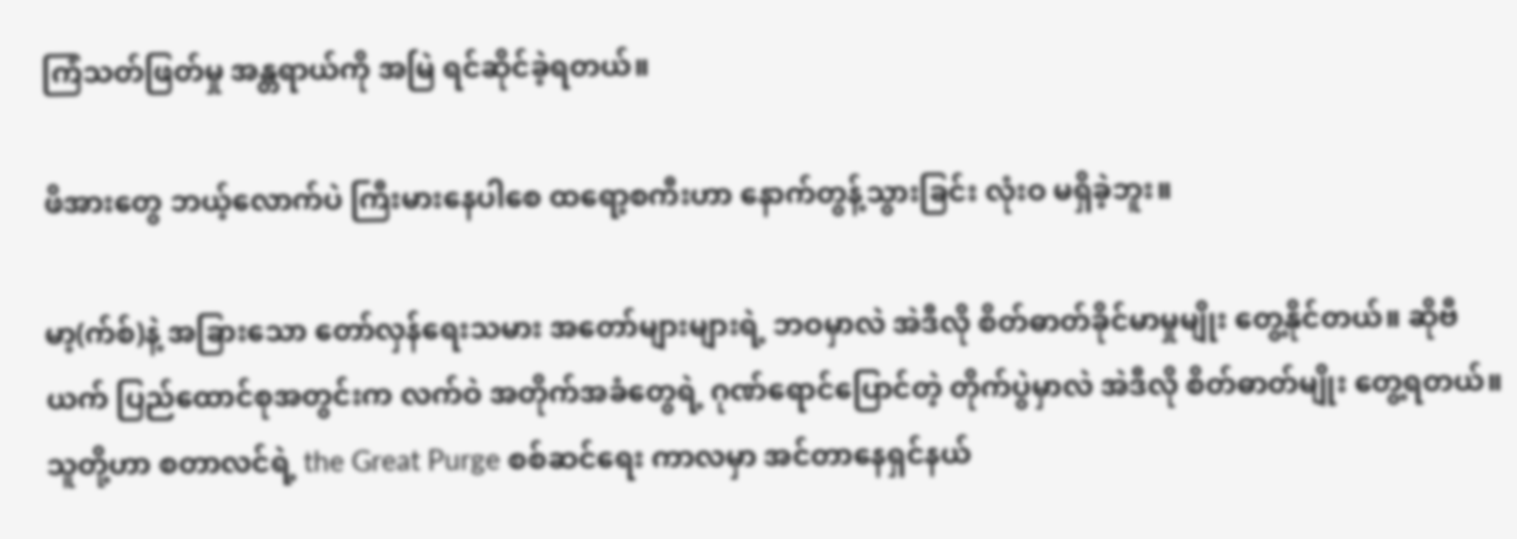ကြံသတ်ဖြတ်မှု အန္တရာယ်ကို အမြဲ ရင်ဆိုင်ခဲ့ရတယ်။

ဖိအားတွေ ဘယ့်လောက်ပဲ ကြီးမားနေပါစေ ထရော့စကီးဟာ နောက်တွန့်သွားခြင်း လုံးဝ မရှိခဲ့ဘူး။

မာ့(က်စ်)နဲ့ အခြားသော တော်လှန်ရေးသမား အတော်များများရဲ့ ဘဝမှာလဲ အဲဒီလို စိတ်ဓာတ်ခိုင်မာမှုမျိုး တွေ့နိုင်တယ်။ ဆိုဗီယက် ပြည်ထောင်စုအတွင်းက လက်ဝဲ အတိုက်အခံတွေရဲ့ ဂုဏ်ရောင်ပြောင်တဲ့ တိုက်ပွဲမှာလဲ အဲဒီလို စိတ်ဓာတ်မျိုး တွေ့ရတယ်။ သူတို့ဟာ စတာလင်ရဲ့ the Great Purge စစ်ဆင်ရေး ကာလမှာ အင်တာနေရှင်နယ်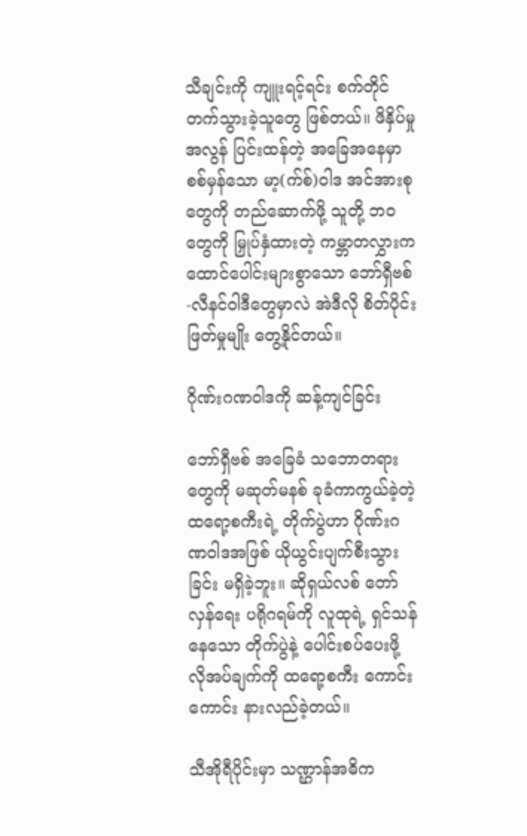သီချင်းကို ကျူးရင့်ရင်း စက်တိုင်တက်သွားခဲ့သူတွေ ဖြစ်တယ်။ ဖိနှိပ်မှု အလွန် ပြင်းထန်တဲ့ အခြေအနေမှာ စစ်မှန်သော မာ့(က်စ်)ဝါဒ အင်အားစုတွေကို တည်ဆောက်ဖို့ သူတို့ ဘဝတွေကို မြှုပ်နှံထားတဲ့ ကမ္ဘာတလွှားက ထောင်ပေါင်းများစွာသော ဘော်ရှီဗစ်-လီနင်ဝါဒီတွေမှာလဲ အဲဒီလို စိတ်ပိုင်းဖြတ်မှုမျိုး တွေ့နိုင်တယ်။

ဂိုဏ်းဂဏဝါဒကို ဆန့်ကျင်ခြင်း

ဘော်ရှီဗစ် အခြေခံ သဘောတရားတွေကို မဆုတ်မနစ် ခုခံကာကွယ်ခဲ့တဲ့ ထရော့စကီးရဲ့ တိုက်ပွဲဟာ ဂိုဏ်းဂဏဝါဒအဖြစ် ယိုယွင်းပျက်စီးသွားခြင်း မရှိခဲ့ဘူး။ ဆိုရှယ်လစ် တော်လှန်ရေး ပရိုဂရမ်ကို လူထုရဲ့ ရှင်သန်နေသော တိုက်ပွဲနဲ့ ပေါင်းစပ်ပေးဖို့ လိုအပ်ချက်ကို ထရော့စကီး ကောင်းကောင်း နားလည်ခဲ့တယ်။

သီအိုရီပိုင်းမှာ သဏ္ဌာန်အဓိက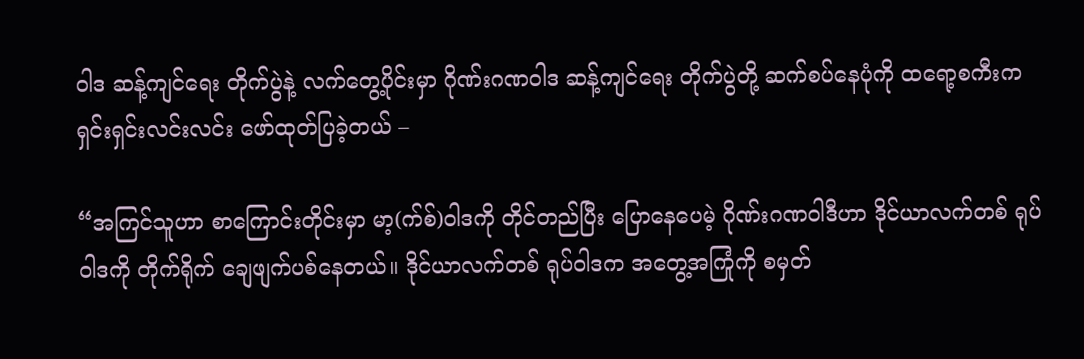ဝါဒ ဆန့်ကျင်ရေး တိုက်ပွဲနဲ့ လက်တွေ့ပိုင်းမှာ ဂိုဏ်းဂဏဝါဒ ဆန့်ကျင်ရေး တိုက်ပွဲတို့ ဆက်စပ်နေပုံကို ထရော့စကီးက ရှင်းရှင်းလင်းလင်း ဖော်ထုတ်ပြခဲ့တယ် –

“အကြင်သူဟာ စာကြောင်းတိုင်းမှာ မာ့(က်စ်)ဝါဒကို တိုင်တည်ပြီး ပြောနေပေမဲ့ ဂိုဏ်းဂဏဝါဒီဟာ ဒိုင်ယာလက်တစ် ရုပ်ဝါဒကို တိုက်ရိုက် ချေဖျက်ပစ်နေတယ်။ ဒိုင်ယာလက်တစ် ရုပ်ဝါဒက အတွေ့အကြုံကို စမှတ်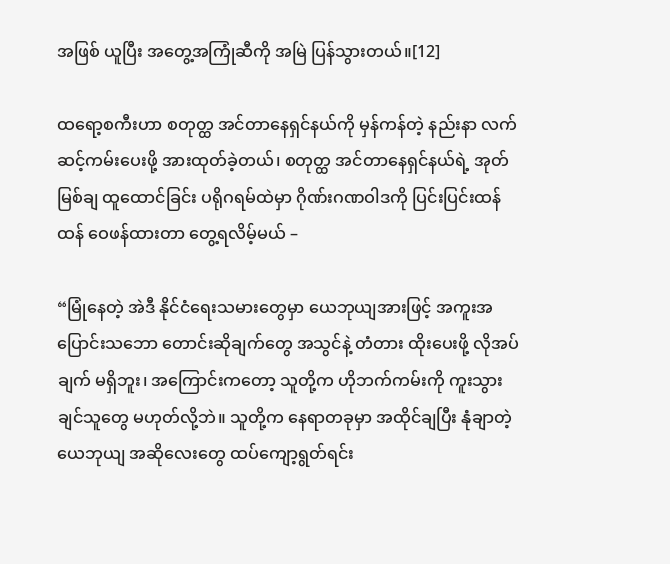အဖြစ် ယူပြီး အတွေ့အကြုံဆီကို အမြဲ ပြန်သွားတယ်။[12]

ထရော့စကီးဟာ စတုတ္ထ အင်တာနေရှင်နယ်ကို မှန်ကန်တဲ့ နည်းနာ လက်ဆင့်ကမ်းပေးဖို့ အားထုတ်ခဲ့တယ်၊ စတုတ္ထ အင်တာနေရှင်နယ်ရဲ့ အုတ်မြစ်ချ ထူထောင်ခြင်း ပရိုဂရမ်ထဲမှာ ဂိုဏ်းဂဏဝါဒကို ပြင်းပြင်းထန်ထန် ဝေဖန်ထားတာ တွေ့ရလိမ့်မယ် –

“မြုံနေတဲ့ အဲဒီ နိုင်ငံရေးသမားတွေမှာ ယေဘုယျအားဖြင့် အကူးအပြောင်းသဘော တောင်းဆိုချက်တွေ အသွင်နဲ့ တံတား ထိုးပေးဖို့ လိုအပ်ချက် မရှိဘူး၊ အကြောင်းကတော့ သူတို့က ဟိုဘက်ကမ်းကို ကူးသွားချင်သူတွေ မဟုတ်လို့ဘဲ။ သူတို့က နေရာတခုမှာ အထိုင်ချပြီး နုံချာတဲ့ ယေဘုယျ အဆိုလေးတွေ ထပ်ကျော့ရွတ်ရင်း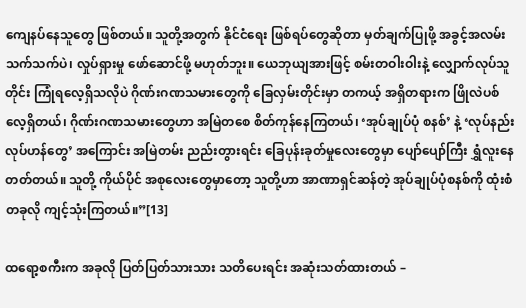ကျေနပ်နေသူတွေ ဖြစ်တယ်။ သူတို့အတွက် နိုင်ငံရေး ဖြစ်ရပ်တွေဆိုတာ မှတ်ချက်ပြုဖို့ အခွင့်အလမ်း သက်သက်ပဲ၊ လှုပ်ရှားမှု ဖော်ဆောင်ဖို့ မဟုတ်ဘူး။ ယေဘုယျအားဖြင့် စမ်းတဝါးဝါးနဲ့ လျှောက်လုပ်သူတိုင်း ကြုံရလေ့ရှိသလိုပဲ ဂိုဏ်းဂဏသမားတွေကို ခြေလှမ်းတိုင်းမှာ တကယ့် အရှိတရားက ဖြိုလဲပစ်လေ့ရှိတယ်၊ ဂိုဏ်းဂဏသမားတွေဟာ အမြဲတစေ စိတ်ကုန်နေကြတယ်၊ ‘အုပ်ချုပ်ပုံ စနစ်’ နဲ့ ‘လုပ်နည်းလုပ်ဟန်တွေ’ အကြောင်း အမြဲတမ်း ညည်းတွားရင်း ခြေပုန်းခုတ်မှုလေးတွေမှာ ပျော်ပျော်ကြီး ရွှံလူးနေတတ်တယ်။ သူတို့ ကိုယ်ပိုင် အစုလေးတွေမှာတော့ သူတို့ဟာ အာဏာရှင်ဆန်တဲ့ အုပ်ချုပ်ပုံစနစ်ကို ထုံးစံတခုလို ကျင့်သုံးကြတယ်။”[13]

ထရော့စကီးက အခုလို ပြတ်ပြတ်သားသား သတိပေးရင်း အဆုံးသတ်ထားတယ် –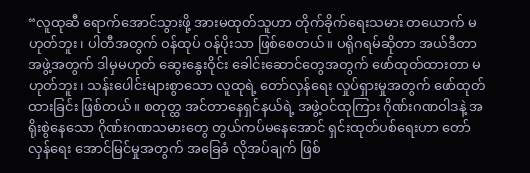“လူထုဆီ ရောက်အောင်သွားဖို့ အားမထုတ်သူဟာ တိုက်ခိုက်ရေးသမား တယောက် မဟုတ်ဘူး၊ ပါတီအတွက် ဝန်ထုပ် ဝန်ပိုးသာ ဖြစ်စေတယ်။ ပရိုဂရမ်ဆိုတာ အယ်ဒီတာအဖွဲ့အတွက် ဒါမှမဟုတ် ဆွေးနွေးဝိုင်း ခေါင်းဆောင်တွေအတွက် ဖော်ထုတ်ထားတာ မဟုတ်ဘူး၊ သန်းပေါင်းများစွာသော လူထုရဲ့ တော်လှန်ရေး လှုပ်ရှားမှုအတွက် ဖော်ထုတ်ထားခြင်း ဖြစ်တယ်။ စတုတ္ထ အင်တာနေရှင်နယ်ရဲ့ အဖွဲ့ဝင်ထုကြား ဂိုဏ်းဂဏဝါဒနဲ့ အရိုးစွဲနေသော ဂိုဏ်းဂဏသမားတွေ တွယ်ကပ်မနေအောင် ရှင်းထုတ်ပစ်ရေးဟာ တော်လှန်ရေး အောင်မြင်မှုအတွက် အခြေခံ လိုအပ်ချက် ဖြစ်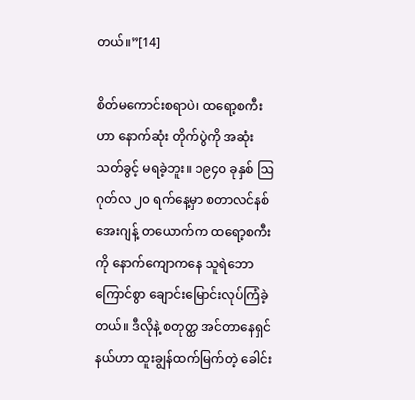တယ်။”[14]

စိတ်မကောင်းစရာပဲ၊ ထရော့စကီးဟာ နောက်ဆုံး တိုက်ပွဲကို အဆုံးသတ်ခွင့် မရခဲ့ဘူး။ ၁၉၄၀ ခုနှစ် ဩဂုတ်လ ၂၀ ရက်နေ့မှာ စတာလင်နစ် အေးဂျန့် တယောက်က ထရော့စကီးကို နောက်ကျောကနေ သူရဲဘောကြောင်စွာ ချောင်းမြောင်းလုပ်ကြံခဲ့တယ်။ ဒီလိုနဲ့ စတုတ္ထ အင်တာနေရှင်နယ်ဟာ ထူးချွန်ထက်မြက်တဲ့ ခေါင်း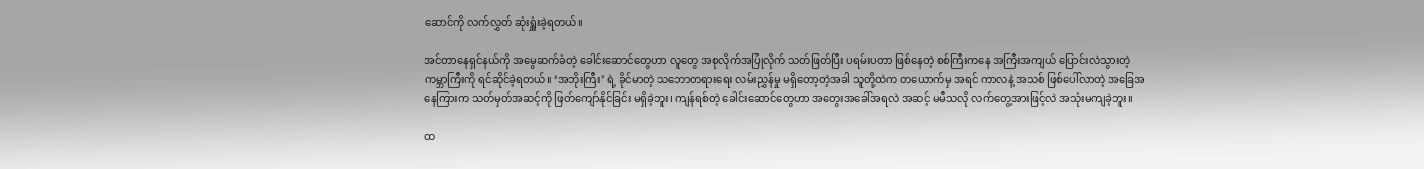ဆောင်ကို လက်လွှတ် ဆုံးရှူံးခဲ့ရတယ်။

အင်တာနေရှင်နယ်ကို အမွေဆက်ခံတဲ့ ခေါင်းဆောင်တွေဟာ လူတွေ အစုလိုက်အပြုံလိုက် သတ်ဖြတ်ပြီး ပရမ်းပတာ ဖြစ်နေတဲ့ စစ်ကြီးကနေ အကြီးအကျယ် ပြောင်းလဲသွားတဲ့ ကမ္ဘာကြီးကို ရင်ဆိုင်ခဲ့ရတယ်။ ‘အဘိုးကြီး’ ရဲ့ ခိုင်မာတဲ့ သဘောတရားရေး လမ်းညွှန်မှု မရှိတော့တဲ့အခါ သူတို့ထဲက တယောက်မှ အရင် ကာလနဲ့ အသစ် ဖြစ်ပေါ်လာတဲ့ အခြေအနေကြားက သတ်မှတ်အဆင့်ကို ဖြတ်ကျော်နိုင်ခြင်း မရှိခဲ့ဘူး၊ ကျန်ရစ်တဲ့ ခေါင်းဆောင်တွေဟာ အတွေးအခေါ်အရလဲ အဆင့် မမီသလို လက်တွေ့အားဖြင့်လဲ အသုံးမကျခဲ့ဘူး။

ထ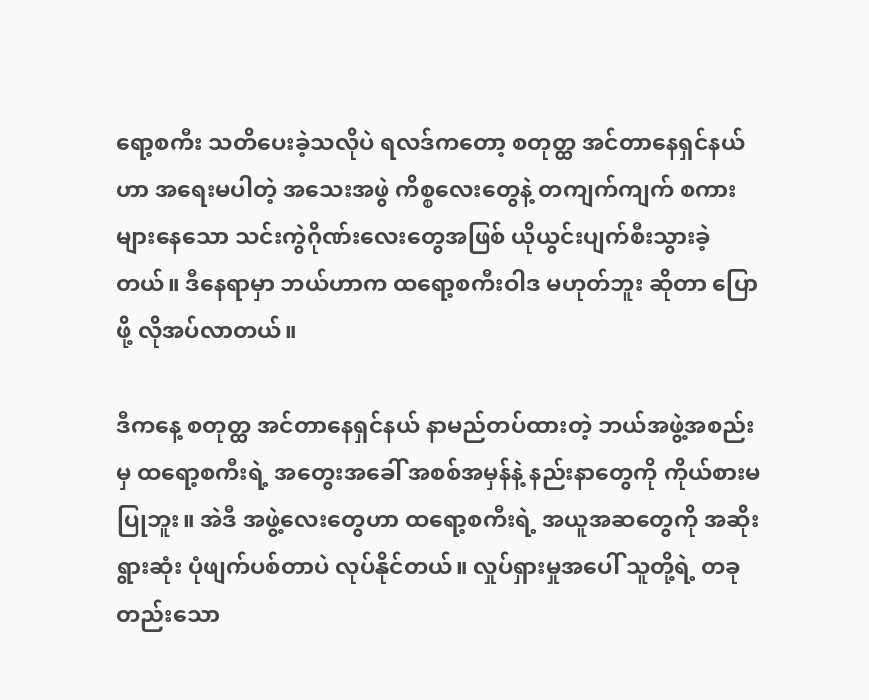ရော့စကီး သတိပေးခဲ့သလိုပဲ ရလဒ်ကတော့ စတုတ္ထ အင်တာနေရှင်နယ်ဟာ အရေးမပါတဲ့ အသေးအဖွဲ ကိစ္စလေးတွေနဲ့ တကျက်ကျက် စကားများနေသော သင်းကွဲဂိုဏ်းလေးတွေအဖြစ် ယိုယွင်းပျက်စီးသွားခဲ့တယ်။ ဒီနေရာမှာ ဘယ်ဟာက ထရော့စကီးဝါဒ မဟုတ်ဘူး ဆိုတာ ပြောဖို့ လိုအပ်လာတယ်။

ဒီကနေ့ စတုတ္ထ အင်တာနေရှင်နယ် နာမည်တပ်ထားတဲ့ ဘယ်အဖွဲ့အစည်းမှ ထရော့စကီးရဲ့ အတွေးအခေါ် အစစ်အမှန်နဲ့ နည်းနာတွေကို ကိုယ်စားမပြုဘူး။ အဲဒီ အဖွဲ့လေးတွေဟာ ထရော့စကီးရဲ့ အယူအဆတွေကို အဆိုးရွားဆုံး ပုံဖျက်ပစ်တာပဲ လုပ်နိုင်တယ်။ လှုပ်ရှားမှုအပေါ် သူတို့ရဲ့ တခုတည်းသော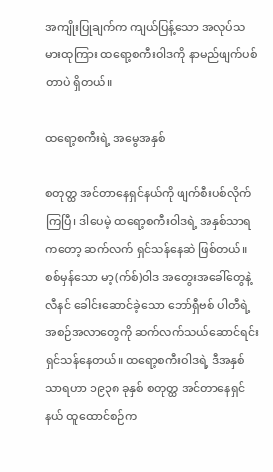အကျိုးပြုချက်က ကျယ်ပြန့်သော အလုပ်သမားထုကြား ထရော့စကီးဝါဒကို နာမည်ဖျက်ပစ်တာပဲ ရှိတယ်။

ထရော့စကီးရဲ့ အမွေအနှစ်

စတုတ္ထ အင်တာနေရှင်နယ်ကို ဖျက်စီးပစ်လိုက်ကြပြီ၊ ဒါပေမဲ့ ထရော့စကီးဝါဒရဲ့ အနှစ်သာရကတော့ ဆက်လက် ရှင်သန်နေဆဲ ဖြစ်တယ်။ စစ်မှန်သော မာ့(က်စ်)ဝါဒ အတွေးအခေါ်တွေနဲ့ လီနင် ခေါင်းဆောင်ခဲ့သော ဘော်ရှီဗစ် ပါတီရဲ့ အစဉ်အလာတွေကို ဆက်လက်သယ်ဆောင်ရင်း ရှင်သန်နေတယ်။ ထရော့စကီးဝါဒရဲ့ ဒီအနှစ်သာရဟာ ၁၉၃၈ ခုနှစ် စတုတ္ထ အင်တာနေရှင်နယ် ထူထောင်စဉ်က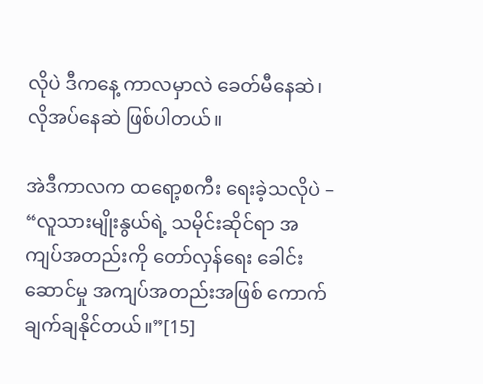လိုပဲ ဒီကနေ့ ကာလမှာလဲ ခေတ်မီနေဆဲ၊ လိုအပ်နေဆဲ ဖြစ်ပါတယ်။

အဲဒီကာလက ထရော့စကီး ရေးခဲ့သလိုပဲ – “လူသားမျိုးနွယ်ရဲ့ သမိုင်းဆိုင်ရာ အကျပ်အတည်းကို တော်လှန်ရေး ခေါင်းဆောင်မှု အကျပ်အတည်းအဖြစ် ကောက်ချက်ချနိုင်တယ်။”[15]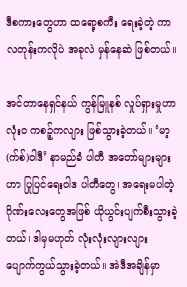ဒီစကားတွေဟာ ထရော့စကီး ရေးခဲ့တဲ့ ကာလတုန်းကလိုပဲ အခုလဲ မှန်နေဆဲ ဖြစ်တယ်။

အင်တာနေရှင်နယ် ကွန်မြူနစ် လှုပ်ရှားမှုဟာ လုံးဝ ကစဉ့်ကလျား ဖြစ်သွားခဲ့တယ်။ ‘မာ့(က်စ်)ဝါဒီ’ နာမည်ခံ ပါတီ အတော်များများဟာ ပြုပြင်ရေးဝါဒ ပါတီတွေ၊ အရေးမပါတဲ့ ဂိုဏ်းလေးတွေအဖြစ် ယိုယွင်းပျက်စီးသွားခဲ့တယ်၊ ဒါမှမဟုတ် လုံးလုံးလျားလျား ပျောက်ကွယ်သွားခဲ့တယ်။ အဲဒီအချိန်မှာ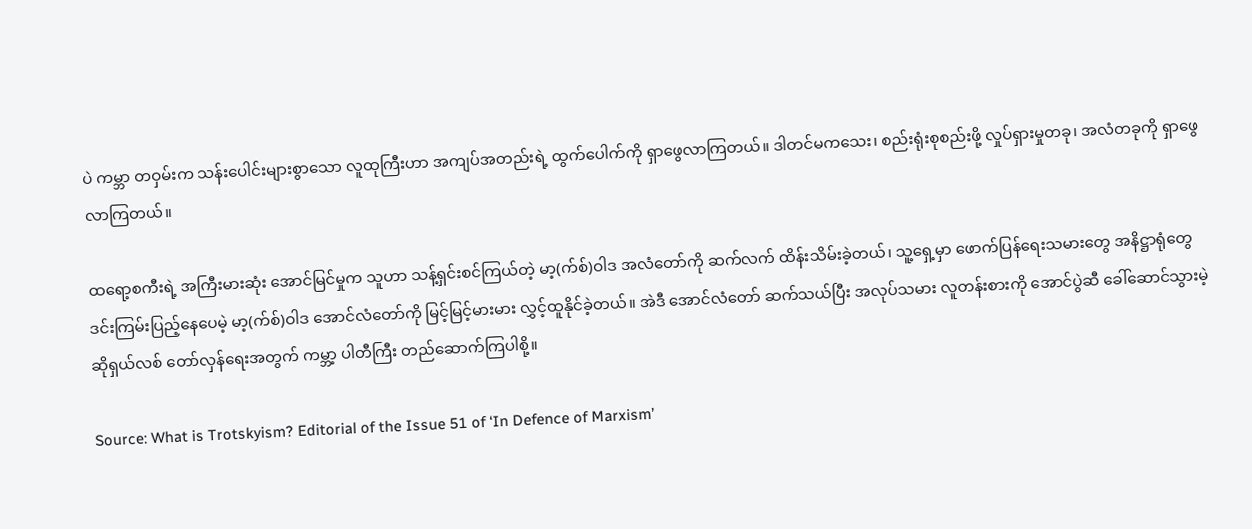ပဲ ကမ္ဘာ တဝှမ်းက သန်းပေါင်းများစွာသော လူထုကြီးဟာ အကျပ်အတည်းရဲ့ ထွက်ပေါက်ကို ရှာဖွေလာကြတယ်။ ဒါတင်မကသေး၊ စည်းရုံးစုစည်းဖို့ လှုပ်ရှားမှုတခု၊ အလံတခုကို ရှာဖွေလာကြတယ်။

ထရော့စကီးရဲ့ အကြီးမားဆုံး အောင်မြင်မှုက သူဟာ သန့်ရှင်းစင်ကြယ်တဲ့ မာ့(က်စ်)ဝါဒ အလံတော်ကို ဆက်လက် ထိန်းသိမ်းခဲ့တယ်၊ သူ့ရှေ့မှာ ဖောက်ပြန်ရေးသမားတွေ အနိဋ္ဌာရုံတွေ ဒင်းကြမ်းပြည့်နေပေမဲ့ မာ့(က်စ်)ဝါဒ အောင်လံတော်ကို မြင့်မြင့်မားမား လွှင့်ထူနိုင်ခဲ့တယ်။ အဲဒီ အောင်လံတော် ဆက်သယ်ပြီး အလုပ်သမား လူတန်းစားကို အောင်ပွဲဆီ ခေါ်ဆောင်သွားမဲ့ ဆိုရှယ်လစ် တော်လှန်ရေးအတွက် ကမ္ဘာ့ ပါတီကြီး တည်ဆောက်ကြပါစို့။

Source: What is Trotskyism? Editorial of the Issue 51 of ‘In Defence of Marxism’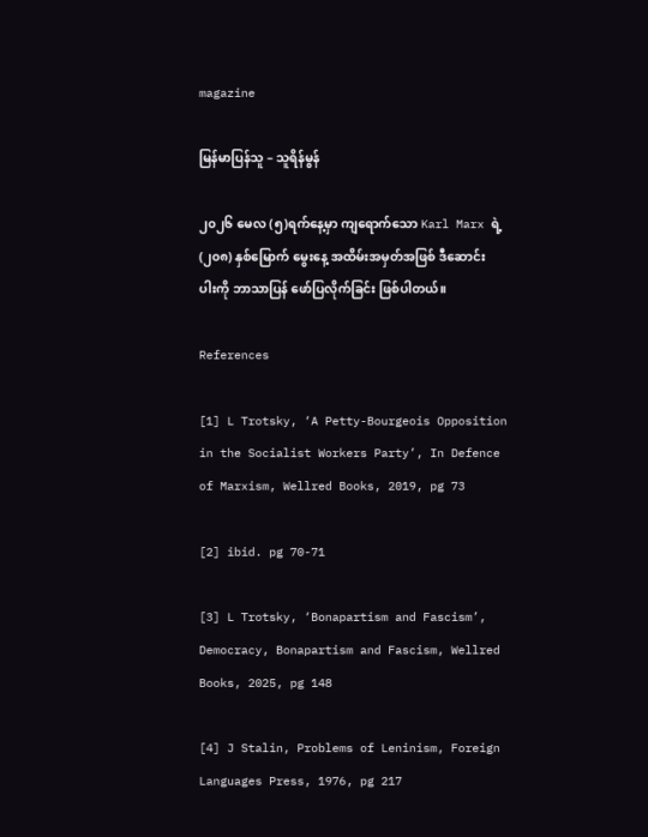magazine

မြန်မာပြန်သူ – သူရိန်မွန်

၂၀၂၆ မေလ (၅)ရက်နေ့မှာ ကျရောက်သော Karl Marx ရဲ့ (၂၀၈) နှစ်မြောက် မွေးနေ့ အထိမ်းအမှတ်အဖြစ် ဒီဆောင်းပါးကို ဘာသာပြန် ဖော်ပြလိုက်ခြင်း ဖြစ်ပါတယ်။

References

[1] L Trotsky, ‘A Petty-Bourgeois Opposition in the Socialist Workers Party’, In Defence of Marxism, Wellred Books, 2019, pg 73

[2] ibid. pg 70-71

[3] L Trotsky, ‘Bonapartism and Fascism’, Democracy, Bonapartism and Fascism, Wellred Books, 2025, pg 148

[4] J Stalin, Problems of Leninism, Foreign Languages Press, 1976, pg 217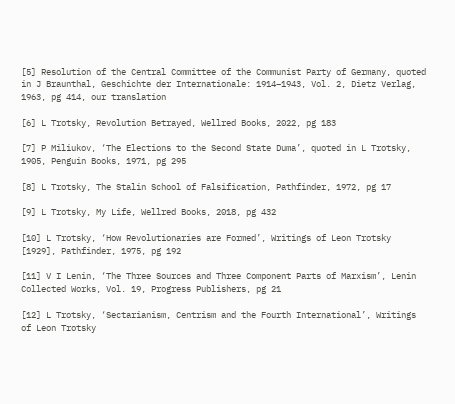[5] Resolution of the Central Committee of the Communist Party of Germany, quoted in J Braunthal, Geschichte der Internationale: 1914–1943, Vol. 2, Dietz Verlag, 1963, pg 414, our translation

[6] L Trotsky, Revolution Betrayed, Wellred Books, 2022, pg 183

[7] P Miliukov, ‘The Elections to the Second State Duma’, quoted in L Trotsky, 1905, Penguin Books, 1971, pg 295

[8] L Trotsky, The Stalin School of Falsification, Pathfinder, 1972, pg 17

[9] L Trotsky, My Life, Wellred Books, 2018, pg 432

[10] L Trotsky, ‘How Revolutionaries are Formed’, Writings of Leon Trotsky [1929], Pathfinder, 1975, pg 192

[11] V I Lenin, ‘The Three Sources and Three Component Parts of Marxism’, Lenin Collected Works, Vol. 19, Progress Publishers, pg 21

[12] L Trotsky, ‘Sectarianism, Centrism and the Fourth International’, Writings of Leon Trotsky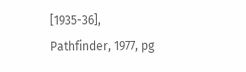[1935-36], Pathfinder, 1977, pg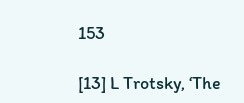153

[13] L Trotsky, ‘The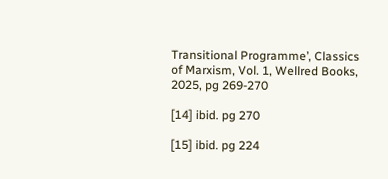Transitional Programme’, Classics of Marxism, Vol. 1, Wellred Books, 2025, pg 269-270

[14] ibid. pg 270

[15] ibid. pg 224